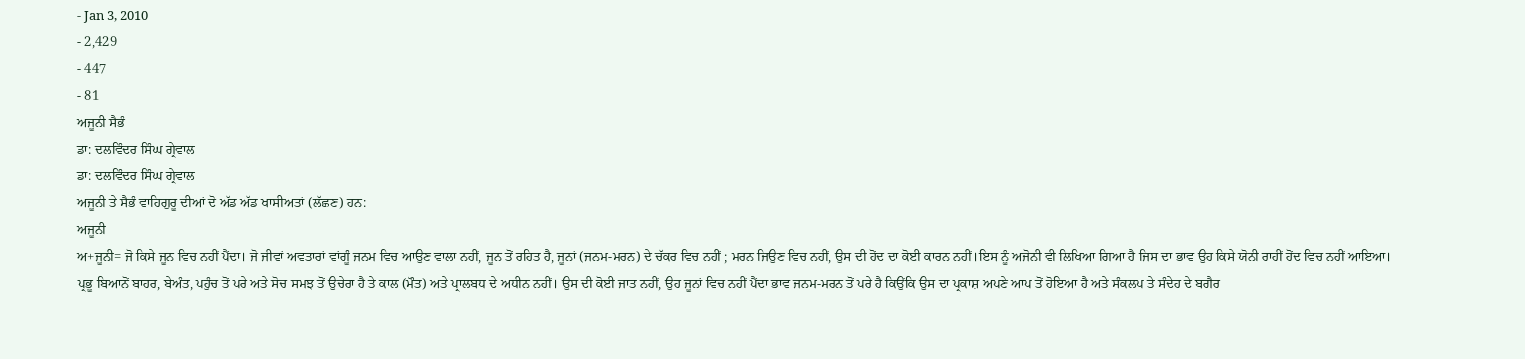- Jan 3, 2010
- 2,429
- 447
- 81
ਅਜੂਨੀ ਸੈਭੰ
ਡਾ: ਦਲਵਿੰਦਰ ਸਿੰਘ ਗ੍ਰੇਵਾਲ
ਡਾ: ਦਲਵਿੰਦਰ ਸਿੰਘ ਗ੍ਰੇਵਾਲ
ਅਜੂਨੀ ਤੇ ਸੈਭੰ ਵਾਹਿਗੁਰੂ ਦੀਆਂ ਦੋ ਅੱਡ ਅੱਡ ਖਾਸੀਅਤਾਂ (ਲੱਛਣ) ਹਨ:
ਅਜੂਨੀ
ਅ+ਜੂਨੀ= ਜੋ ਕਿਸੇ ਜੂਨ ਵਿਚ ਨਹੀਂ ਪੈਂਦਾ। ਜੋ ਜੀਵਾਂ ਅਵਤਾਰਾਂ ਵਾਂਗੂੰ ਜਨਮ ਵਿਚ ਆਉਣ ਵਾਲਾ ਨਹੀਂ, ਜੂਨ ਤੋਂ ਰਹਿਤ ਹੈ, ਜੂਨਾਂ (ਜਨਮ-ਮਰਨ) ਦੇ ਚੱਕਰ ਵਿਚ ਨਹੀਂ ; ਮਰਨ ਜਿਉਣ ਵਿਚ ਨਹੀਂ, ਉਸ ਦੀ ਹੋਂਦ ਦਾ ਕੋਈ ਕਾਰਨ ਨਹੀਂ।ਇਸ ਨੂੰ ਅਜੋਨੀ ਵੀ ਲਿਖਿਆ ਗਿਆ ਹੈ ਜਿਸ ਦਾ ਭਾਵ ਉਹ ਕਿਸੇ ਯੋਨੀ ਰਾਹੀਂ ਹੋਂਦ ਵਿਚ ਨਹੀਂ ਆਇਆ।
ਪ੍ਰਭੂ ਬਿਆਨੋਂ ਬਾਹਰ, ਬੇਅੰਤ, ਪਹੁੰਚ ਤੋਂ ਪਰੇ ਅਤੇ ਸੋਚ ਸਮਝ ਤੋਂ ਉਚੇਰਾ ਹੈ ਤੇ ਕਾਲ (ਮੌਤ) ਅਤੇ ਪ੍ਰਾਲਬਧ ਦੇ ਅਧੀਨ ਨਹੀਂ। ਉਸ ਦੀ ਕੋਈ ਜਾਤ ਨਹੀਂ, ਉਹ ਜੂਨਾਂ ਵਿਚ ਨਹੀਂ ਪੈਂਦਾ ਭਾਵ ਜਨਮ-ਮਰਨ ਤੋਂ ਪਰੇ ਹੈ ਕਿਉਂਕਿ ਉਸ ਦਾ ਪ੍ਰਕਾਸ਼ ਅਪਣੇ ਆਪ ਤੋਂ ਹੋਇਆ ਹੈ ਅਤੇ ਸੰਕਲਪ ਤੇ ਸੰਦੇਹ ਦੇ ਬਗੈਰ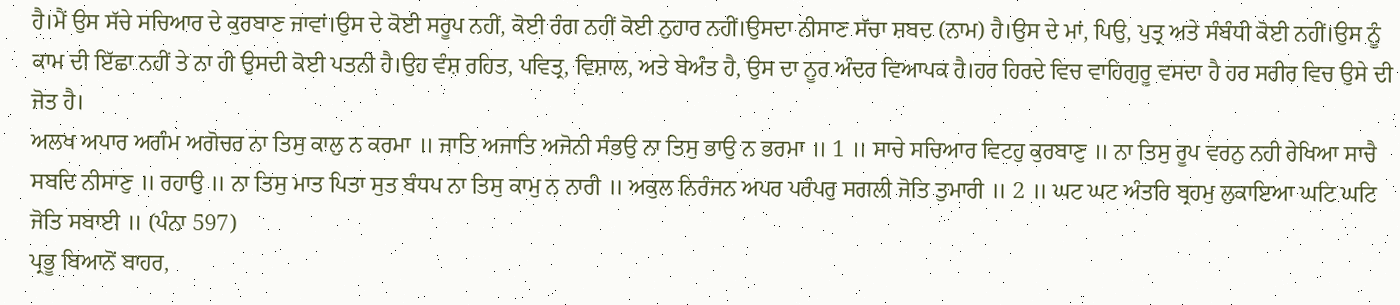ਹੈ।ਮੈਂ ਉਸ ਸੱਚੇ ਸਚਿਆਰ ਦੇ ਕੁਰਬਾਣ ਜਾਵਾਂ।ਉਸ ਦੇ ਕੋਈ ਸਰੂਪ ਨਹੀਂ, ਕੋਈ ਰੰਗ ਨਹੀਂ ਕੋਈ ਨੁਹਾਰ ਨਹੀਂ।ਉਸਦਾ ਨੀਸਾਣ ਸੱਚਾ ਸ਼ਬਦ (ਨਾਮ) ਹੈ।ਉਸ ਦੇ ਮਾਂ, ਪਿਉ, ਪੁਤ੍ਰ ਅਤੇ ਸੰਬੰਧੀ ਕੋਈ ਨਹੀਂ।ਉਸ ਨੂੰ ਕਾਮ ਦੀ ਇੱਛਾ ਨਹੀਂ ਤੇ ਨਾ ਹੀ ਉਸਦੀ ਕੋਈ ਪਤਨੀ ਹੈ।ਉਹ ਵੰਸ਼ ਰਹਿਤ, ਪਵਿਤ੍ਰ, ਵਿਸ਼ਾਲ, ਅਤੇ ਬੇਅੰਤ ਹੈ, ਉਸ ਦਾ ਨੂਰ ਅੰਦਰ ਵਿਆਪਕ ਹੈ।ਹਰ ਹਿਰਦੇ ਵਿਚ ਵਾਹਿਗੁਰੂ ਵਸਦਾ ਹੈ ਹਰ ਸਰੀਰ ਵਿਚ ਉਸੇ ਦੀ ਜੋਤ ਹੈ।
ਅਲਖ ਅਪਾਰ ਅਗੰਮ ਅਗੋਚਰ ਨਾ ਤਿਸੁ ਕਾਲੁ ਨ ਕਰਮਾ ॥ ਜਾਤਿ ਅਜਾਤਿ ਅਜੋਨੀ ਸੰਭਉ ਨਾ ਤਿਸੁ ਭਾਉ ਨ ਭਰਮਾ ॥ 1 ॥ ਸਾਚੇ ਸਚਿਆਰ ਵਿਟਹੁ ਕੁਰਬਾਣੁ ॥ ਨਾ ਤਿਸੁ ਰੂਪ ਵਰਨੁ ਨਹੀ ਰੇਖਿਆ ਸਾਚੈ ਸਬਦਿ ਨੀਸਾਣੁ ॥ ਰਹਾਉ ॥ ਨਾ ਤਿਸੁ ਮਾਤ ਪਿਤਾ ਸੁਤ ਬੰਧਪ ਨਾ ਤਿਸੁ ਕਾਮੁ ਨ ਨਾਰੀ ॥ ਅਕੁਲ ਨਿਰੰਜਨ ਅਪਰ ਪਰੰਪਰੁ ਸਗਲੀ ਜੋਤਿ ਤੁਮਾਰੀ ॥ 2 ॥ ਘਟ ਘਟ ਅੰਤਰਿ ਬ੍ਰਹਮੁ ਲੁਕਾਇਆ ਘਟਿ ਘਟਿ ਜੋਤਿ ਸਬਾਈ ॥ (ਪੰਨਾ 597)
ਪ੍ਰਭੂ ਬਿਆਨੋਂ ਬਾਹਰ,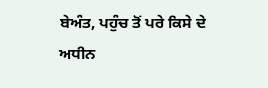ਬੇਅੰਤ, ਪਹੁੰਚ ਤੋਂ ਪਰੇ ਕਿਸੇ ਦੇ ਅਧੀਨ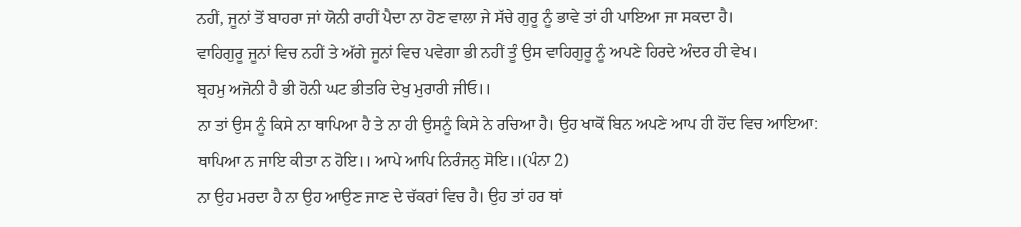ਨਹੀਂ, ਜੂਨਾਂ ਤੋਂ ਬਾਹਰਾ ਜਾਂ ਯੋਨੀ ਰਾਹੀਂ ਪੈਦਾ ਨਾ ਹੋਣ ਵਾਲਾ ਜੇ ਸੱਚੇ ਗੁਰੂ ਨੂੰ ਭਾਵੇ ਤਾਂ ਹੀ ਪਾਇਆ ਜਾ ਸਕਦਾ ਹੈ।
ਵਾਹਿਗੁਰੂ ਜੂਨਾਂ ਵਿਚ ਨਹੀਂ ਤੇ ਅੱਗੇ ਜੂਨਾਂ ਵਿਚ ਪਵੇਗਾ ਭੀ ਨਹੀਂ ਤੂੰ ਉਸ ਵਾਹਿਗੁਰੂ ਨੂੰ ਅਪਣੇ ਹਿਰਦੇ ਅੰਦਰ ਹੀ ਵੇਖ।
ਬ੍ਰਹਮੁ ਅਜੋਨੀ ਹੈ ਭੀ ਹੋਨੀ ਘਟ ਭੀਤਰਿ ਦੇਖੁ ਮੁਰਾਰੀ ਜੀਓ।।
ਨਾ ਤਾਂ ਉਸ ਨੂੰ ਕਿਸੇ ਨਾ ਥਾਪਿਆ ਹੈ ਤੇ ਨਾ ਹੀ ਉਸਨੂੰ ਕਿਸੇ ਨੇ ਰਚਿਆ ਹੈ। ਉਹ ਖਾਕੋਂ ਬਿਨ ਅਪਣੇ ਆਪ ਹੀ ਹੋਂਦ ਵਿਚ ਆਇਆ:
ਥਾਪਿਆ ਨ ਜਾਇ ਕੀਤਾ ਨ ਹੋਇ।। ਆਪੇ ਆਪਿ ਨਿਰੰਜਨੁ ਸੋਇ।।(ਪੰਨਾ 2)
ਨਾ ਉਹ ਮਰਦਾ ਹੈ ਨਾ ਉਹ ਆਉਣ ਜਾਣ ਦੇ ਚੱਕਰਾਂ ਵਿਚ ਹੈ। ਉਹ ਤਾਂ ਹਰ ਥਾਂ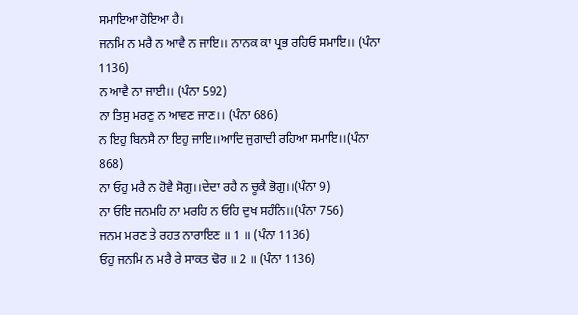ਸਮਾਇਆ ਹੋਇਆ ਹੈ।
ਜਨਮਿ ਨ ਮਰੈ ਨ ਆਵੈ ਨ ਜਾਇ।। ਨਾਨਕ ਕਾ ਪ੍ਰਭ ਰਹਿਓ ਸਮਾਇ।। (ਪੰਨਾ 1136)
ਨ ਆਵੈ ਨਾ ਜਾਈ।। (ਪੰਨਾ 592)
ਨਾ ਤਿਸੁ ਮਰਣੁ ਨ ਆਵਣ ਜਾਣ।। (ਪੰਨਾ 686)
ਨ ਇਹੁ ਬਿਨਸੈ ਨਾ ਇਹੁ ਜਾਇ।।ਆਦਿ ਜੁਗਾਦੀ ਰਹਿਆ ਸਮਾਇ।।(ਪੰਨਾ 868)
ਨਾ ਓਹੁ ਮਰੈ ਨ ਹੋਵੈ ਸੋਗੁ।।ਦੇਦਾ ਰਹੈ ਨ ਚੂਕੈ ਭੋਗੁ।।(ਪੰਨਾ 9)
ਨਾ ਓਇ ਜਨਮਹਿ ਨਾ ਮਰਹਿ ਨ ਓਹਿ ਦੁਖ ਸਹੰਨਿ।।(ਪੰਨਾ 756)
ਜਨਮ ਮਰਣ ਤੇ ਰਹਤ ਨਾਰਾਇਣ ॥ 1 ॥ (ਪੰਨਾ 1136)
ਓਹੁ ਜਨਮਿ ਨ ਮਰੈ ਰੇ ਸਾਕਤ ਢੋਰ ॥ 2 ॥ (ਪੰਨਾ 1136)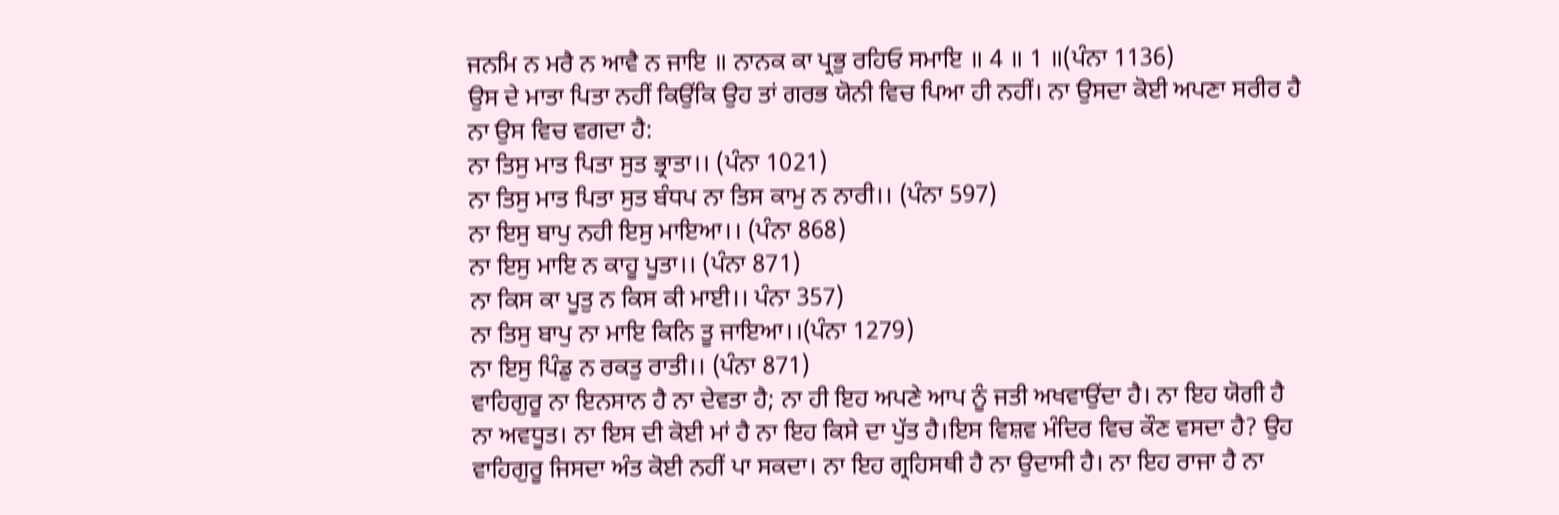ਜਨਮਿ ਨ ਮਰੈ ਨ ਆਵੈ ਨ ਜਾਇ ॥ ਨਾਨਕ ਕਾ ਪ੍ਰਭੁ ਰਹਿਓ ਸਮਾਇ ॥ 4 ॥ 1 ॥(ਪੰਨਾ 1136)
ਉਸ ਦੇ ਮਾਤਾ ਪਿਤਾ ਨਹੀਂ ਕਿਉਂਕਿ ਉਹ ਤਾਂ ਗਰਭ ਯੋਨੀ ਵਿਚ ਪਿਆ ਹੀ ਨਹੀਂ। ਨਾ ਉਸਦਾ ਕੋਈ ਅਪਣਾ ਸਰੀਰ ਹੈ ਨਾ ਉਸ ਵਿਚ ਵਗਦਾ ਹੈ:
ਨਾ ਤਿਸੁ ਮਾਤ ਪਿਤਾ ਸੁਤ ਭ੍ਰਾਤਾ।। (ਪੰਨਾ 1021)
ਨਾ ਤਿਸੁ ਮਾਤ ਪਿਤਾ ਸੁਤ ਬੰਧਪ ਨਾ ਤਿਸ ਕਾਮੁ ਨ ਨਾਰੀ।। (ਪੰਨਾ 597)
ਨਾ ਇਸੁ ਬਾਪੁ ਨਹੀ ਇਸੁ ਮਾਇਆ।। (ਪੰਨਾ 868)
ਨਾ ਇਸੁ ਮਾਇ ਨ ਕਾਹੂ ਪੂਤਾ।। (ਪੰਨਾ 871)
ਨਾ ਕਿਸ ਕਾ ਪੂਤੁ ਨ ਕਿਸ ਕੀ ਮਾਈ।। ਪੰਨਾ 357)
ਨਾ ਤਿਸੁ ਬਾਪੁ ਨਾ ਮਾਇ ਕਿਨਿ ਤੂ ਜਾਇਆ।।(ਪੰਨਾ 1279)
ਨਾ ਇਸੁ ਪਿੰਡੁ ਨ ਰਕਤੁ ਰਾਤੀ।। (ਪੰਨਾ 871)
ਵਾਹਿਗੁਰੂ ਨਾ ਇਨਸਾਨ ਹੈ ਨਾ ਦੇਵਤਾ ਹੈ; ਨਾ ਹੀ ਇਹ ਅਪਣੇ ਆਪ ਨੂੰ ਜਤੀ ਅਖਵਾਉਂਦਾ ਹੈ। ਨਾ ਇਹ ਯੋਗੀ ਹੈ ਨਾ ਅਵਧੂਤ। ਨਾ ਇਸ ਦੀ ਕੋਈ ਮਾਂ ਹੈ ਨਾ ਇਹ ਕਿਸੇ ਦਾ ਪੁੱਤ ਹੈ।ਇਸ ਵਿਸ਼ਵ ਮੰਦਿਰ ਵਿਚ ਕੌਣ ਵਸਦਾ ਹੈ? ਉਹ ਵਾਹਿਗੁਰੂ ਜਿਸਦਾ ਅੰਤ ਕੋਈ ਨਹੀਂ ਪਾ ਸਕਦਾ। ਨਾ ਇਹ ਗ੍ਰਹਿਸਥੀ ਹੈ ਨਾ ਉਦਾਸੀ ਹੈ। ਨਾ ਇਹ ਰਾਜਾ ਹੈ ਨਾ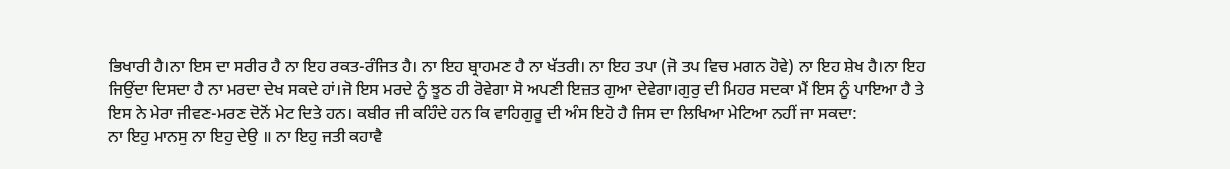ਭਿਖਾਰੀ ਹੈ।ਨਾ ਇਸ ਦਾ ਸਰੀਰ ਹੈ ਨਾ ਇਹ ਰਕਤ-ਰੰਜਿਤ ਹੈ। ਨਾ ਇਹ ਬ੍ਰਾਹਮਣ ਹੈ ਨਾ ਖੱਤਰੀ। ਨਾ ਇਹ ਤਪਾ (ਜੋ ਤਪ ਵਿਚ ਮਗਨ ਹੋਵੇ) ਨਾ ਇਹ ਸ਼ੇਖ ਹੈ।ਨਾ ਇਹ ਜਿਉਂਦਾ ਦਿਸਦਾ ਹੈ ਨਾ ਮਰਦਾ ਦੇਖ ਸਕਦੇ ਹਾਂ।ਜੋ ਇਸ ਮਰਦੇ ਨੂੰ ਝੂਠ ਹੀ ਰੋਵੇਗਾ ਸੋ ਅਪਣੀ ਇਜ਼ਤ ਗੁਆ ਦੇਵੇਗਾ।ਗੁਰੁ ਦੀ ਮਿਹਰ ਸਦਕਾ ਮੈਂ ਇਸ ਨੂੰ ਪਾਇਆ ਹੈ ਤੇ ਇਸ ਨੇ ਮੇਰਾ ਜੀਵਣ-ਮਰਣ ਦੋਨੋਂ ਮੇਟ ਦਿਤੇ ਹਨ। ਕਬੀਰ ਜੀ ਕਹਿੰਦੇ ਹਨ ਕਿ ਵਾਹਿਗੁਰੂ ਦੀ ਅੰਸ ਇਹੋ ਹੈ ਜਿਸ ਦਾ ਲਿਖਿਆ ਮੇਟਿਆ ਨਹੀਂ ਜਾ ਸਕਦਾ:
ਨਾ ਇਹੁ ਮਾਨਸੁ ਨਾ ਇਹੁ ਦੇਉ ॥ ਨਾ ਇਹੁ ਜਤੀ ਕਹਾਵੈ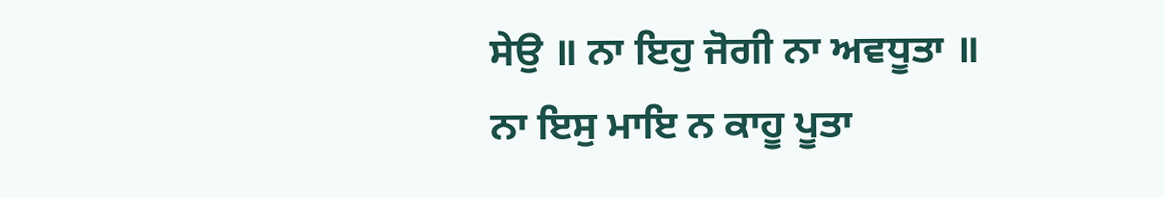ਸੇਉ ॥ ਨਾ ਇਹੁ ਜੋਗੀ ਨਾ ਅਵਧੂਤਾ ॥
ਨਾ ਇਸੁ ਮਾਇ ਨ ਕਾਹੂ ਪੂਤਾ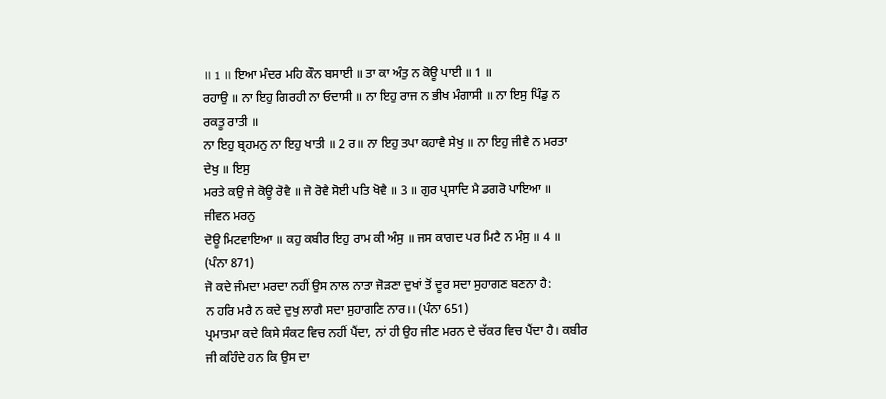॥ 1 ॥ ਇਆ ਮੰਦਰ ਮਹਿ ਕੌਨ ਬਸਾਈ ॥ ਤਾ ਕਾ ਅੰਤੁ ਨ ਕੋਊ ਪਾਈ ॥ 1 ॥
ਰਹਾਉ ॥ ਨਾ ਇਹੁ ਗਿਰਹੀ ਨਾ ਓਦਾਸੀ ॥ ਨਾ ਇਹੁ ਰਾਜ ਨ ਭੀਖ ਮੰਗਾਸੀ ॥ ਨਾ ਇਸੁ ਪਿੰਡੁ ਨ ਰਕਤੂ ਰਾਤੀ ॥
ਨਾ ਇਹੁ ਬ੍ਰਹਮਨੁ ਨਾ ਇਹੁ ਖਾਤੀ ॥ 2 ਰ॥ ਨਾ ਇਹੁ ਤਪਾ ਕਹਾਵੈ ਸੇਖੁ ॥ ਨਾ ਇਹੁ ਜੀਵੈ ਨ ਮਰਤਾ ਦੇਖੁ ॥ ਇਸੁ
ਮਰਤੇ ਕਉ ਜੇ ਕੋਊ ਰੋਵੈ ॥ ਜੋ ਰੋਵੈ ਸੋਈ ਪਤਿ ਖੋਵੈ ॥ 3 ॥ ਗੁਰ ਪ੍ਰਸਾਦਿ ਮੈ ਡਗਰੋ ਪਾਇਆ ॥ ਜੀਵਨ ਮਰਨੁ
ਦੋਊ ਮਿਟਵਾਇਆ ॥ ਕਹੁ ਕਬੀਰ ਇਹੁ ਰਾਮ ਕੀ ਅੰਸੁ ॥ ਜਸ ਕਾਗਦ ਪਰ ਮਿਟੈ ਨ ਮੰਸੁ ॥ 4 ॥ (ਪੰਨਾ 871)
ਜੋ ਕਦੇ ਜੰਮਦਾ ਮਰਦਾ ਨਹੀਂ ਉਸ ਨਾਲ ਨਾਤਾ ਜੋੜਣਾ ਦੁਖਾਂ ਤੋਂ ਦੂਰ ਸਦਾ ਸੁਹਾਗਣ ਬਣਨਾ ਹੈ:
ਨ ਹਰਿ ਮਰੈ ਨ ਕਦੇ ਦੁਖੁ ਲਾਗੈ ਸਦਾ ਸੁਹਾਗਣਿ ਨਾਰ।। (ਪੰਨਾ 651)
ਪ੍ਰਮਾਤਮਾ ਕਦੇ ਕਿਸੇ ਸੰਕਟ ਵਿਚ ਨਹੀਂ ਪੈਂਦਾ, ਨਾਂ ਹੀ ਉਹ ਜੀਣ ਮਰਨ ਦੇ ਚੱਕਰ ਵਿਚ ਪੈਂਦਾ ਹੈ। ਕਬੀਰ ਜੀ ਕਹਿੰਦੇ ਹਨ ਕਿ ਉਸ ਦਾ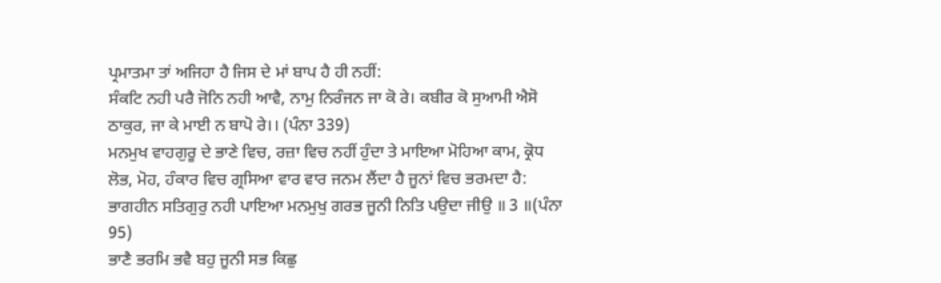ਪ੍ਰਮਾਤਮਾ ਤਾਂ ਅਜਿਹਾ ਹੈ ਜਿਸ ਦੇ ਮਾਂ ਬਾਪ ਹੈ ਹੀ ਨਹੀਂ:
ਸੰਕਟਿ ਨਹੀ ਪਰੈ ਜੋਨਿ ਨਹੀ ਆਵੈ, ਨਾਮੁ ਨਿਰੰਜਨ ਜਾ ਕੋ ਰੇ। ਕਬੀਰ ਕੋ ਸੁਆਮੀ ਐਸੋ ਠਾਕੁਰ, ਜਾ ਕੇ ਮਾਈ ਨ ਬਾਪੋ ਰੇ।। (ਪੰਨਾ 339)
ਮਨਮੁਖ ਵਾਹਗੁਰੂ ਦੇ ਭਾਣੇ ਵਿਚ, ਰਜ਼ਾ ਵਿਚ ਨਹੀਂ ਹੁੰਦਾ ਤੇ ਮਾਇਆ ਮੋਹਿਆ ਕਾਮ, ਕ੍ਰੋਧ ਲੋਭ, ਮੋਹ, ਹੰਕਾਰ ਵਿਚ ਗ੍ਰਸਿਆ ਵਾਰ ਵਾਰ ਜਨਮ ਲੈਂਦਾ ਹੈ ਜੂਨਾਂ ਵਿਚ ਭਰਮਦਾ ਹੈ:
ਭਾਗਹੀਨ ਸਤਿਗੁਰੁ ਨਹੀ ਪਾਇਆ ਮਨਮੁਖੁ ਗਰਭ ਜੂਨੀ ਨਿਤਿ ਪਉਦਾ ਜੀਉ ॥ 3 ॥(ਪੰਨਾ 95)
ਭਾਣੈ ਭਰਮਿ ਭਵੈ ਬਹੁ ਜੂਨੀ ਸਭ ਕਿਛੁ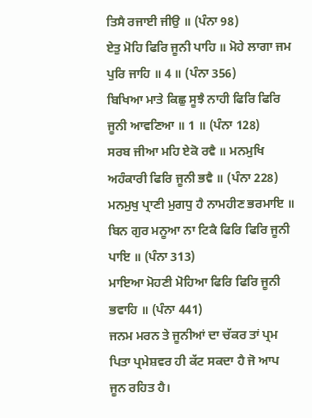ਤਿਸੈ ਰਜਾਈ ਜੀਉ ॥ (ਪੰਨਾ 98)
ਏਤੁ ਮੋਹਿ ਫਿਰਿ ਜੂਨੀ ਪਾਹਿ ॥ ਮੋਹੇ ਲਾਗਾ ਜਮ ਪੁਰਿ ਜਾਹਿ ॥ 4 ॥ (ਪੰਨਾ 356)
ਬਿਖਿਆ ਮਾਤੇ ਕਿਛੁ ਸੂਝੈ ਨਾਹੀ ਫਿਰਿ ਫਿਰਿ ਜੂਨੀ ਆਵਣਿਆ ॥ 1 ॥ (ਪੰਨਾ 128)
ਸਰਬ ਜੀਆ ਮਹਿ ਏਕੋ ਰਵੈ ॥ ਮਨਮੁਖਿ ਅਹੰਕਾਰੀ ਫਿਰਿ ਜੂਨੀ ਭਵੈ ॥ (ਪੰਨਾ 228)
ਮਨਮੁਖੁ ਪ੍ਰਾਣੀ ਮੁਗਧੁ ਹੈ ਨਾਮਹੀਣ ਭਰਮਾਇ ॥ ਬਿਨ ਗੁਰ ਮਨੂਆ ਨਾ ਟਿਕੈ ਫਿਰਿ ਫਿਰਿ ਜੂਨੀ ਪਾਇ ॥ (ਪੰਨਾ 313)
ਮਾਇਆ ਮੋਹਣੀ ਮੋਹਿਆ ਫਿਰਿ ਫਿਰਿ ਜੂਨੀ ਭਵਾਹਿ ॥ (ਪੰਨਾ 441)
ਜਨਮ ਮਰਨ ਤੇ ਜੂਨੀਆਂ ਦਾ ਚੱਕਰ ਤਾਂ ਪ੍ਰਮ ਪਿਤਾ ਪ੍ਰਮੇਸ਼ਵਰ ਹੀ ਕੱਟ ਸਕਦਾ ਹੈ ਜੋ ਆਪ ਜੂਨ ਰਹਿਤ ਹੈ।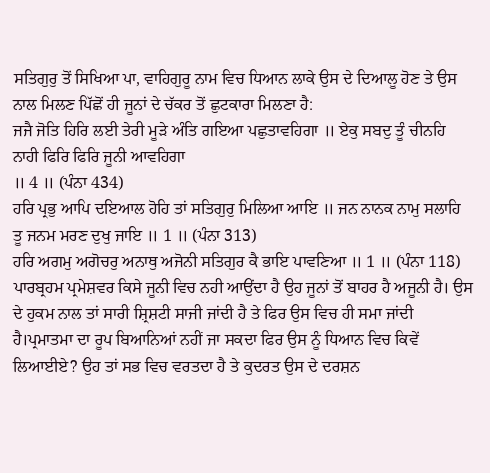ਸਤਿਗੁਰੁ ਤੋਂ ਸਿਖਿਆ ਪਾ, ਵਾਹਿਗੁਰੂ ਨਾਮ ਵਿਚ ਧਿਆਨ ਲਾਕੇ ਉਸ ਦੇ ਦਿਆਲੂ ਹੋਣ ਤੇ ਉਸ ਨਾਲ ਮਿਲਣ ਪਿੱਛੋਂ ਹੀ ਜੂਨਾਂ ਦੇ ਚੱਕਰ ਤੋਂ ਛੁਟਕਾਰਾ ਮਿਲਣਾ ਹੈ:
ਜਜੈ ਜੋਤਿ ਹਿਰਿ ਲਈ ਤੇਰੀ ਮੂੜੇ ਅੰਤਿ ਗਇਆ ਪਛੁਤਾਵਹਿਗਾ ॥ ਏਕੁ ਸਬਦੁ ਤੂੰ ਚੀਨਹਿ ਨਾਹੀ ਫਿਰਿ ਫਿਰਿ ਜੂਨੀ ਆਵਹਿਗਾ
॥ 4 ॥ (ਪੰਨਾ 434)
ਹਰਿ ਪ੍ਰਭੁ ਆਪਿ ਦਇਆਲ ਹੋਹਿ ਤਾਂ ਸਤਿਗੁਰੁ ਮਿਲਿਆ ਆਇ ॥ ਜਨ ਨਾਨਕ ਨਾਮੁ ਸਲਾਹਿ ਤੂ ਜਨਮ ਮਰਣ ਦੁਖੁ ਜਾਇ ॥ 1 ॥ (ਪੰਨਾ 313)
ਹਰਿ ਅਗਮੁ ਅਗੋਚਰੁ ਅਨਾਥੁ ਅਜੋਨੀ ਸਤਿਗੁਰ ਕੈ ਭਾਇ ਪਾਵਣਿਆ ॥ 1 ॥ (ਪੰਨਾ 118)
ਪਾਰਬ੍ਰਹਮ ਪ੍ਰਮੇਸ਼ਵਰ ਕਿਸੇ ਜੂਨੀ ਵਿਚ ਨਹੀ ਆਉਂਦਾ ਹੈ ਉਹ ਜੂਨਾਂ ਤੋਂ ਬਾਹਰ ਹੈ ਅਜੂਨੀ ਹੈ। ਉਸ ਦੇ ਹੁਕਮ ਨਾਲ ਤਾਂ ਸਾਰੀ ਸ਼੍ਰਿਸ਼ਟੀ ਸਾਜੀ ਜਾਂਦੀ ਹੈ ਤੇ ਫਿਰ ਉਸ ਵਿਚ ਹੀ ਸਮਾ ਜਾਂਦੀ ਹੈ।ਪ੍ਰਮਾਤਮਾ ਦਾ ਰੂਪ ਬਿਆਨਿਆਂ ਨਹੀਂ ਜਾ ਸਕਦਾ ਫਿਰ ਉਸ ਨੂੰ ਧਿਆਨ ਵਿਚ ਕਿਵੇਂ ਲਿਆਈਏ? ਉਹ ਤਾਂ ਸਭ ਵਿਚ ਵਰਤਦਾ ਹੈ ਤੇ ਕੁਦਰਤ ਉਸ ਦੇ ਦਰਸ਼ਨ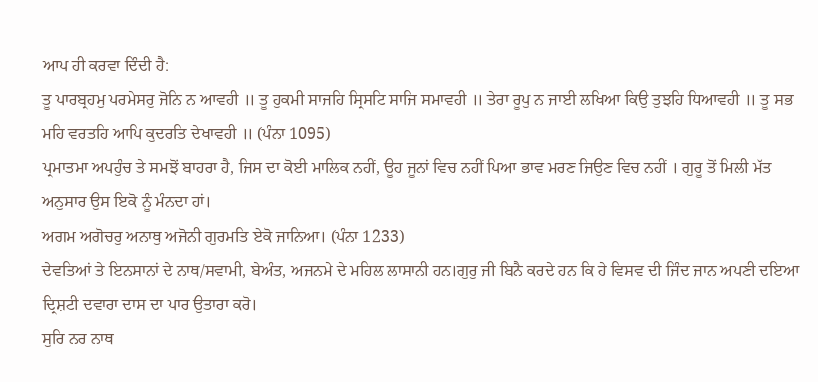ਆਪ ਹੀ ਕਰਵਾ ਦਿੰਦੀ ਹੈ:
ਤੂ ਪਾਰਬ੍ਰਹਮੁ ਪਰਮੇਸਰੁ ਜੋਨਿ ਨ ਆਵਹੀ ॥ ਤੂ ਹੁਕਮੀ ਸਾਜਹਿ ਸ੍ਰਿਸਟਿ ਸਾਜਿ ਸਮਾਵਹੀ ॥ ਤੇਰਾ ਰੂਪੁ ਨ ਜਾਈ ਲਖਿਆ ਕਿਉ ਤੁਝਹਿ ਧਿਆਵਹੀ ॥ ਤੂ ਸਭ ਮਹਿ ਵਰਤਹਿ ਆਪਿ ਕੁਦਰਤਿ ਦੇਖਾਵਹੀ ॥ (ਪੰਨਾ 1095)
ਪ੍ਰਮਾਤਮਾ ਅਪਹੁੰਚ ਤੇ ਸਮਝੋਂ ਬਾਹਰਾ ਹੈ, ਜਿਸ ਦਾ ਕੋਈ ਮਾਲਿਕ ਨਹੀਂ, ਊਹ ਜੂਨਾਂ ਵਿਚ ਨਹੀਂ ਪਿਆ ਭਾਵ ਮਰਣ ਜਿਉਣ ਵਿਚ ਨਹੀਂ । ਗੁਰੂ ਤੋਂ ਮਿਲੀ ਮੱਤ ਅਨੁਸਾਰ ਉਸ ਇਕੋ ਨੂੰ ਮੰਨਦਾ ਹਾਂ।
ਅਗਮ ਅਗੋਚਰੁ ਅਨਾਥੁ ਅਜੋਨੀ ਗੁਰਮਤਿ ਏਕੋ ਜਾਨਿਆ। (ਪੰਨਾ 1233)
ਦੇਵਤਿਆਂ ਤੇ ਇਨਸਾਨਾਂ ਦੇ ਨਾਥ/ਸਵਾਮੀ, ਬੇਅੰਤ, ਅਜਨਮੇ ਦੇ ਮਹਿਲ ਲਾਸਾਨੀ ਹਨ।ਗੁਰੁ ਜੀ ਬਿਨੈ ਕਰਦੇ ਹਨ ਕਿ ਹੇ ਵਿਸਵ ਦੀ ਜਿੰਦ ਜਾਨ ਅਪਣੀ ਦਇਆ ਦ੍ਰਿਸ਼ਟੀ ਦਵਾਰਾ ਦਾਸ ਦਾ ਪਾਰ ਉਤਾਰਾ ਕਰੋ।
ਸੁਰਿ ਨਰ ਨਾਥ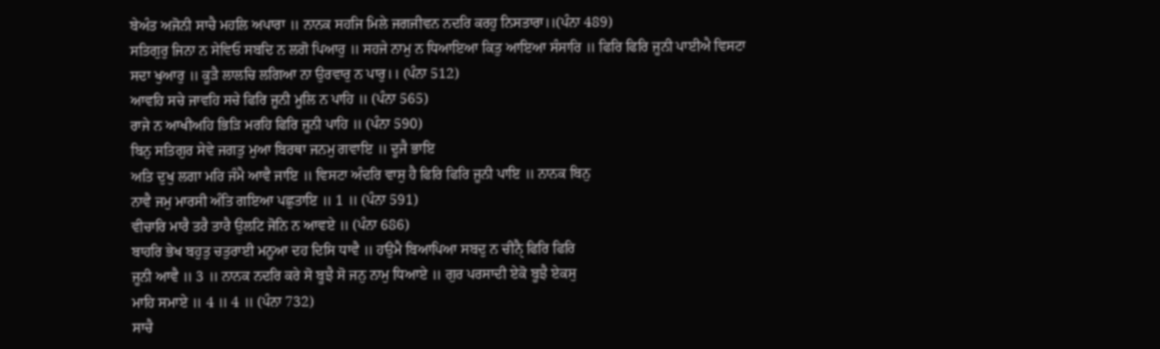ਬੇਅੰਤ ਅਜੋਨੀ ਸਾਚੈ ਮਹਲਿ ਅਪਾਰਾ ॥ ਨਾਨਕ ਸਹਜਿ ਮਿਲੇ ਜਗਜੀਵਨ ਨਦਰਿ ਕਰਹੁ ਨਿਸਤਾਰਾ।।(ਪੰਨਾ 489)
ਸਤਿਗੁਰੁ ਜਿਨਾ ਨ ਸੇਵਿਓ ਸਬਦਿ ਨ ਲਗੋ ਪਿਆਰੁ ॥ ਸਹਜੇ ਨਾਮੁ ਨ ਧਿਆਇਆ ਕਿਤੁ ਆਇਆ ਸੰਸਾਰਿ ॥ ਫਿਰਿ ਫਿਰਿ ਜੂਨੀ ਪਾਈਐ ਵਿਸਟਾ ਸਦਾ ਖੁਆਰੁ ॥ ਕੂੜੈ ਲਾਲਚਿ ਲਗਿਆ ਨਾ ਉਰਵਾਰੁ ਨ ਪਾਰੁ।। (ਪੰਨਾ 512)
ਆਵਹਿ ਸਚੇ ਜਾਵਹਿ ਸਚੇ ਫਿਰਿ ਜੂਨੀ ਮੂਲਿ ਨ ਪਾਹਿ ॥ (ਪੰਨਾ 565)
ਰਾਜੇ ਨ ਆਖੀਅਹਿ ਭਿੜਿ ਮਰਹਿ ਫਿਰਿ ਜੂਨੀ ਪਾਹਿ ॥ (ਪੰਨਾ 590)
ਬਿਨੁ ਸਤਿਗੁਰ ਸੇਵੇ ਜਗਤੁ ਮੁਆ ਬਿਰਥਾ ਜਨਮੁ ਗਵਾਇ ॥ ਦੂਜੈ ਭਾਇ
ਅਤਿ ਦੁਖੁ ਲਗਾ ਮਰਿ ਜੰਮੈ ਆਵੈ ਜਾਇ ॥ ਵਿਸਟਾ ਅੰਦਰਿ ਵਾਸੁ ਹੈ ਫਿਰਿ ਫਿਰਿ ਜੂਨੀ ਪਾਇ ॥ ਨਾਨਕ ਬਿਨੁ
ਨਾਵੈ ਜਮੁ ਮਾਰਸੀ ਅੰਤਿ ਗਇਆ ਪਛੁਤਾਇ ॥ 1 ॥ (ਪੰਨਾ 591)
ਵੀਚਾਰਿ ਮਾਰੈ ਤਰੈ ਤਾਰੈ ਉਲਟਿ ਜੋਨਿ ਨ ਆਵਏ ॥ (ਪੰਨਾ 686)
ਬਾਹਰਿ ਭੇਖ ਬਹੁਤੁ ਚਤੁਰਾਈ ਮਨੂਆ ਦਹ ਦਿਸਿ ਧਾਵੈ ॥ ਹਉਮੈ ਬਿਆਪਿਆ ਸਬਦੁ ਨ ਚੀਨੑੈ ਫਿਰਿ ਫਿਰਿ
ਜੂਨੀ ਆਵੈ ॥ 3 ॥ ਨਾਨਕ ਨਦਰਿ ਕਰੇ ਸੋ ਬੂਝੈ ਸੋ ਜਨੁ ਨਾਮੁ ਧਿਆਏ ॥ ਗੁਰ ਪਰਸਾਦੀ ਏਕੋ ਬੂਝੈ ਏਕਸੁ
ਮਾਹਿ ਸਮਾਏ ॥ 4 ॥ 4 ॥ (ਪੰਨਾ 732)
ਸਾਚੈ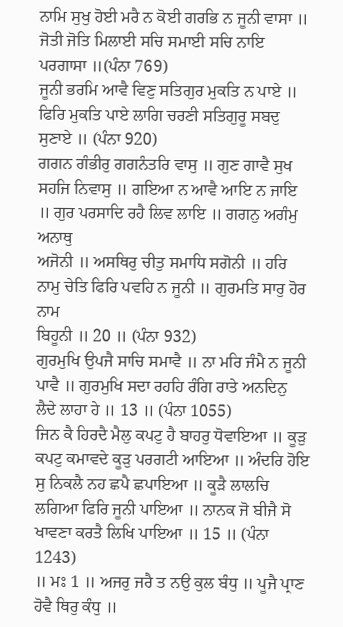ਨਾਮਿ ਸੁਖੁ ਹੋਈ ਮਰੈ ਨ ਕੋਈ ਗਰਭਿ ਨ ਜੂਨੀ ਵਾਸਾ ॥ ਜੋਤੀ ਜੋਤਿ ਮਿਲਾਈ ਸਚਿ ਸਮਾਈ ਸਚਿ ਨਾਇ ਪਰਗਾਸਾ ॥(ਪੰਨਾ 769)
ਜੂਨੀ ਭਰਮਿ ਆਵੈ ਵਿਣੁ ਸਤਿਗੁਰ ਮੁਕਤਿ ਨ ਪਾਏ ॥ ਫਿਰਿ ਮੁਕਤਿ ਪਾਏ ਲਾਗਿ ਚਰਣੀ ਸਤਿਗੁਰੂ ਸਬਦੁ ਸੁਣਾਏ ॥ (ਪੰਨਾ 920)
ਗਗਨ ਗੰਭੀਰੁ ਗਗਨੰਤਰਿ ਵਾਸੁ ॥ ਗੁਣ ਗਾਵੈ ਸੁਖ
ਸਹਜਿ ਨਿਵਾਸੁ ॥ ਗਇਆ ਨ ਆਵੈ ਆਇ ਨ ਜਾਇ ॥ ਗੁਰ ਪਰਸਾਦਿ ਰਹੈ ਲਿਵ ਲਾਇ ॥ ਗਗਨੁ ਅਗੰਮੁ ਅਨਾਥੁ
ਅਜੋਨੀ ॥ ਅਸਥਿਰੁ ਚੀਤੁ ਸਮਾਧਿ ਸਗੋਨੀ ॥ ਹਰਿ ਨਾਮੁ ਚੇਤਿ ਫਿਰਿ ਪਵਹਿ ਨ ਜੂਨੀ ॥ ਗੁਰਮਤਿ ਸਾਰੁ ਹੋਰ ਨਾਮ
ਬਿਹੂਨੀ ॥ 20 ॥ (ਪੰਨਾ 932)
ਗੁਰਮੁਖਿ ਉਪਜੈ ਸਾਚਿ ਸਮਾਵੈ ॥ ਨਾ ਮਰਿ ਜੰਮੈ ਨ ਜੂਨੀ ਪਾਵੈ ॥ ਗੁਰਮੁਖਿ ਸਦਾ ਰਹਹਿ ਰੰਗਿ ਰਾਤੇ ਅਨਦਿਨੁ ਲੈਦੇ ਲਾਹਾ ਹੇ ॥ 13 ॥ (ਪੰਨਾ 1055)
ਜਿਨ ਕੈ ਹਿਰਦੈ ਮੈਲੁ ਕਪਟੁ ਹੈ ਬਾਹਰੁ ਧੋਵਾਇਆ ॥ ਕੂੜੁ
ਕਪਟੁ ਕਮਾਵਦੇ ਕੂੜੁ ਪਰਗਟੀ ਆਇਆ ॥ ਅੰਦਰਿ ਹੋਇ ਸੁ ਨਿਕਲੈ ਨਹ ਛਪੈ ਛਪਾਇਆ ॥ ਕੂੜੈ ਲਾਲਚਿ
ਲਗਿਆ ਫਿਰਿ ਜੂਨੀ ਪਾਇਆ ॥ ਨਾਨਕ ਜੋ ਬੀਜੈ ਸੋ ਖਾਵਣਾ ਕਰਤੈ ਲਿਖਿ ਪਾਇਆ ॥ 15 ॥ (ਪੰਨਾ 1243)
॥ ਮਃ 1 ॥ ਅਜਰੁ ਜਰੈ ਤ ਨਉ ਕੁਲ ਬੰਧੁ ॥ ਪੂਜੈ ਪ੍ਰਾਣ ਹੋਵੈ ਥਿਰੁ ਕੰਧੁ ॥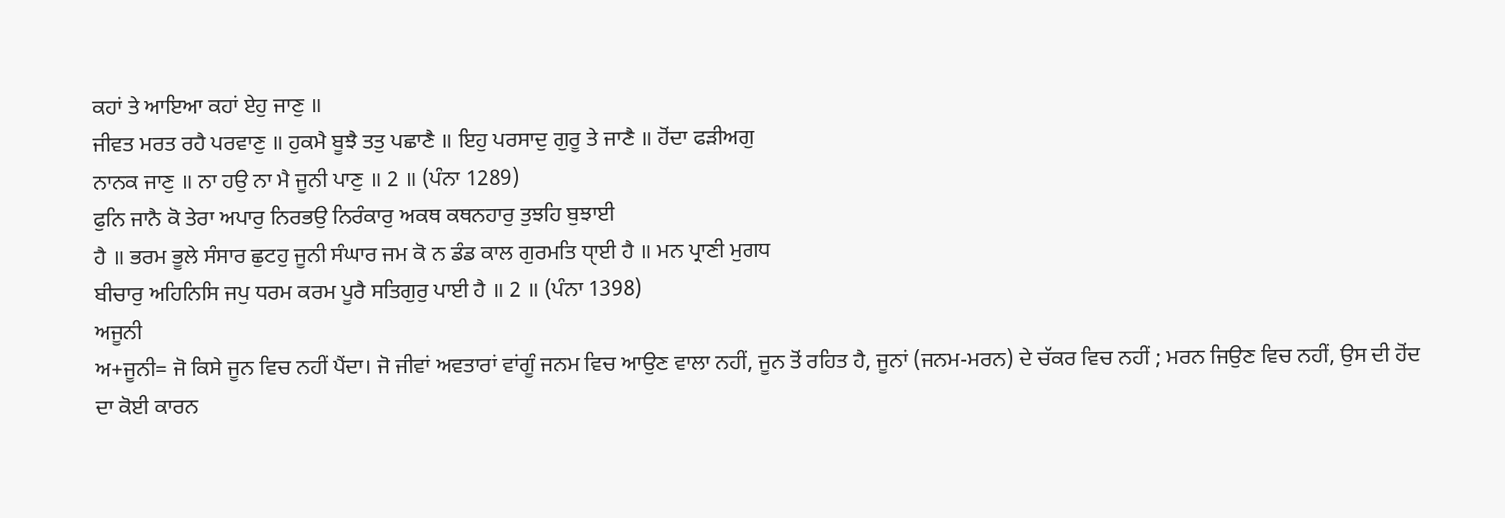ਕਹਾਂ ਤੇ ਆਇਆ ਕਹਾਂ ਏਹੁ ਜਾਣੁ ॥
ਜੀਵਤ ਮਰਤ ਰਹੈ ਪਰਵਾਣੁ ॥ ਹੁਕਮੈ ਬੂਝੈ ਤਤੁ ਪਛਾਣੈ ॥ ਇਹੁ ਪਰਸਾਦੁ ਗੁਰੂ ਤੇ ਜਾਣੈ ॥ ਹੋਂਦਾ ਫੜੀਅਗੁ
ਨਾਨਕ ਜਾਣੁ ॥ ਨਾ ਹਉ ਨਾ ਮੈ ਜੂਨੀ ਪਾਣੁ ॥ 2 ॥ (ਪੰਨਾ 1289)
ਫੁਨਿ ਜਾਨੈ ਕੋ ਤੇਰਾ ਅਪਾਰੁ ਨਿਰਭਉ ਨਿਰੰਕਾਰੁ ਅਕਥ ਕਥਨਹਾਰੁ ਤੁਝਹਿ ਬੁਝਾਈ
ਹੈ ॥ ਭਰਮ ਭੂਲੇ ਸੰਸਾਰ ਛੁਟਹੁ ਜੂਨੀ ਸੰਘਾਰ ਜਮ ਕੋ ਨ ਡੰਡ ਕਾਲ ਗੁਰਮਤਿ ਧੑਾਈ ਹੈ ॥ ਮਨ ਪ੍ਰਾਣੀ ਮੁਗਧ
ਬੀਚਾਰੁ ਅਹਿਨਿਸਿ ਜਪੁ ਧਰਮ ਕਰਮ ਪੂਰੈ ਸਤਿਗੁਰੁ ਪਾਈ ਹੈ ॥ 2 ॥ (ਪੰਨਾ 1398)
ਅਜੂਨੀ
ਅ+ਜੂਨੀ= ਜੋ ਕਿਸੇ ਜੂਨ ਵਿਚ ਨਹੀਂ ਪੈਂਦਾ। ਜੋ ਜੀਵਾਂ ਅਵਤਾਰਾਂ ਵਾਂਗੂੰ ਜਨਮ ਵਿਚ ਆਉਣ ਵਾਲਾ ਨਹੀਂ, ਜੂਨ ਤੋਂ ਰਹਿਤ ਹੈ, ਜੂਨਾਂ (ਜਨਮ-ਮਰਨ) ਦੇ ਚੱਕਰ ਵਿਚ ਨਹੀਂ ; ਮਰਨ ਜਿਉਣ ਵਿਚ ਨਹੀਂ, ਉਸ ਦੀ ਹੋਂਦ ਦਾ ਕੋਈ ਕਾਰਨ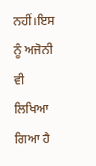ਨਹੀਂ।ਇਸ ਨੂੰ ਅਜੋਨੀ ਵੀ ਲਿਖਿਆ ਗਿਆ ਹੈ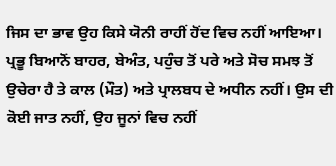ਜਿਸ ਦਾ ਭਾਵ ਉਹ ਕਿਸੇ ਯੋਨੀ ਰਾਹੀਂ ਹੋਂਦ ਵਿਚ ਨਹੀਂ ਆਇਆ।
ਪ੍ਰਭੂ ਬਿਆਨੋਂ ਬਾਹਰ, ਬੇਅੰਤ, ਪਹੁੰਚ ਤੋਂ ਪਰੇ ਅਤੇ ਸੋਚ ਸਮਝ ਤੋਂ ਉਚੇਰਾ ਹੈ ਤੇ ਕਾਲ (ਮੌਤ) ਅਤੇ ਪ੍ਰਾਲਬਧ ਦੇ ਅਧੀਨ ਨਹੀਂ। ਉਸ ਦੀ ਕੋਈ ਜਾਤ ਨਹੀਂ, ਉਹ ਜੂਨਾਂ ਵਿਚ ਨਹੀਂ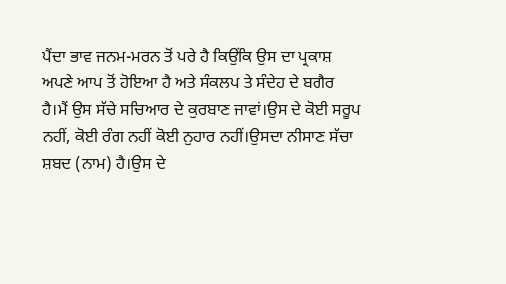ਪੈਂਦਾ ਭਾਵ ਜਨਮ-ਮਰਨ ਤੋਂ ਪਰੇ ਹੈ ਕਿਉਂਕਿ ਉਸ ਦਾ ਪ੍ਰਕਾਸ਼ ਅਪਣੇ ਆਪ ਤੋਂ ਹੋਇਆ ਹੈ ਅਤੇ ਸੰਕਲਪ ਤੇ ਸੰਦੇਹ ਦੇ ਬਗੈਰ ਹੈ।ਮੈਂ ਉਸ ਸੱਚੇ ਸਚਿਆਰ ਦੇ ਕੁਰਬਾਣ ਜਾਵਾਂ।ਉਸ ਦੇ ਕੋਈ ਸਰੂਪ ਨਹੀਂ, ਕੋਈ ਰੰਗ ਨਹੀਂ ਕੋਈ ਨੁਹਾਰ ਨਹੀਂ।ਉਸਦਾ ਨੀਸਾਣ ਸੱਚਾ ਸ਼ਬਦ (ਨਾਮ) ਹੈ।ਉਸ ਦੇ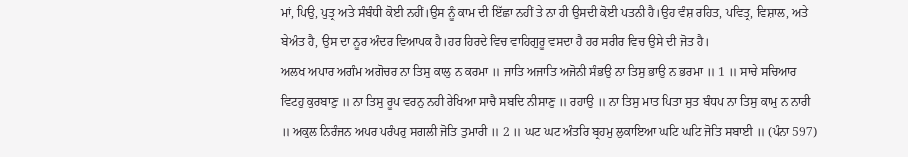ਮਾਂ, ਪਿਉ, ਪੁਤ੍ਰ ਅਤੇ ਸੰਬੰਧੀ ਕੋਈ ਨਹੀਂ।ਉਸ ਨੂੰ ਕਾਮ ਦੀ ਇੱਛਾ ਨਹੀਂ ਤੇ ਨਾ ਹੀ ਉਸਦੀ ਕੋਈ ਪਤਨੀ ਹੈ।ਉਹ ਵੰਸ਼ ਰਹਿਤ, ਪਵਿਤ੍ਰ, ਵਿਸ਼ਾਲ, ਅਤੇ ਬੇਅੰਤ ਹੈ, ਉਸ ਦਾ ਨੂਰ ਅੰਦਰ ਵਿਆਪਕ ਹੈ।ਹਰ ਹਿਰਦੇ ਵਿਚ ਵਾਹਿਗੁਰੂ ਵਸਦਾ ਹੈ ਹਰ ਸਰੀਰ ਵਿਚ ਉਸੇ ਦੀ ਜੋਤ ਹੈ।
ਅਲਖ ਅਪਾਰ ਅਗੰਮ ਅਗੋਚਰ ਨਾ ਤਿਸੁ ਕਾਲੁ ਨ ਕਰਮਾ ॥ ਜਾਤਿ ਅਜਾਤਿ ਅਜੋਨੀ ਸੰਭਉ ਨਾ ਤਿਸੁ ਭਾਉ ਨ ਭਰਮਾ ॥ 1 ॥ ਸਾਚੇ ਸਚਿਆਰ ਵਿਟਹੁ ਕੁਰਬਾਣੁ ॥ ਨਾ ਤਿਸੁ ਰੂਪ ਵਰਨੁ ਨਹੀ ਰੇਖਿਆ ਸਾਚੈ ਸਬਦਿ ਨੀਸਾਣੁ ॥ ਰਹਾਉ ॥ ਨਾ ਤਿਸੁ ਮਾਤ ਪਿਤਾ ਸੁਤ ਬੰਧਪ ਨਾ ਤਿਸੁ ਕਾਮੁ ਨ ਨਾਰੀ ॥ ਅਕੁਲ ਨਿਰੰਜਨ ਅਪਰ ਪਰੰਪਰੁ ਸਗਲੀ ਜੋਤਿ ਤੁਮਾਰੀ ॥ 2 ॥ ਘਟ ਘਟ ਅੰਤਰਿ ਬ੍ਰਹਮੁ ਲੁਕਾਇਆ ਘਟਿ ਘਟਿ ਜੋਤਿ ਸਬਾਈ ॥ (ਪੰਨਾ 597)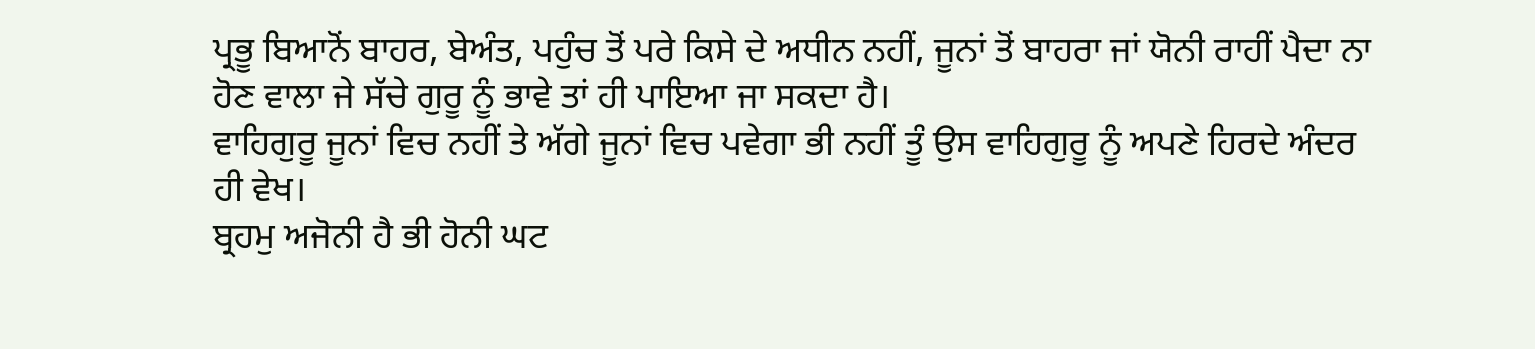ਪ੍ਰਭੂ ਬਿਆਨੋਂ ਬਾਹਰ, ਬੇਅੰਤ, ਪਹੁੰਚ ਤੋਂ ਪਰੇ ਕਿਸੇ ਦੇ ਅਧੀਨ ਨਹੀਂ, ਜੂਨਾਂ ਤੋਂ ਬਾਹਰਾ ਜਾਂ ਯੋਨੀ ਰਾਹੀਂ ਪੈਦਾ ਨਾ ਹੋਣ ਵਾਲਾ ਜੇ ਸੱਚੇ ਗੁਰੂ ਨੂੰ ਭਾਵੇ ਤਾਂ ਹੀ ਪਾਇਆ ਜਾ ਸਕਦਾ ਹੈ।
ਵਾਹਿਗੁਰੂ ਜੂਨਾਂ ਵਿਚ ਨਹੀਂ ਤੇ ਅੱਗੇ ਜੂਨਾਂ ਵਿਚ ਪਵੇਗਾ ਭੀ ਨਹੀਂ ਤੂੰ ਉਸ ਵਾਹਿਗੁਰੂ ਨੂੰ ਅਪਣੇ ਹਿਰਦੇ ਅੰਦਰ ਹੀ ਵੇਖ।
ਬ੍ਰਹਮੁ ਅਜੋਨੀ ਹੈ ਭੀ ਹੋਨੀ ਘਟ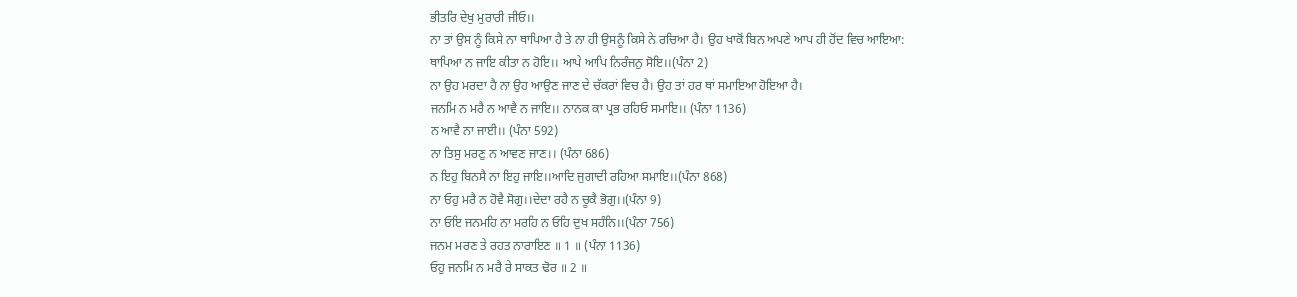ਭੀਤਰਿ ਦੇਖੁ ਮੁਰਾਰੀ ਜੀਓ।।
ਨਾ ਤਾਂ ਉਸ ਨੂੰ ਕਿਸੇ ਨਾ ਥਾਪਿਆ ਹੈ ਤੇ ਨਾ ਹੀ ਉਸਨੂੰ ਕਿਸੇ ਨੇ ਰਚਿਆ ਹੈ। ਉਹ ਖਾਕੋਂ ਬਿਨ ਅਪਣੇ ਆਪ ਹੀ ਹੋਂਦ ਵਿਚ ਆਇਆ:
ਥਾਪਿਆ ਨ ਜਾਇ ਕੀਤਾ ਨ ਹੋਇ।। ਆਪੇ ਆਪਿ ਨਿਰੰਜਨੁ ਸੋਇ।।(ਪੰਨਾ 2)
ਨਾ ਉਹ ਮਰਦਾ ਹੈ ਨਾ ਉਹ ਆਉਣ ਜਾਣ ਦੇ ਚੱਕਰਾਂ ਵਿਚ ਹੈ। ਉਹ ਤਾਂ ਹਰ ਥਾਂ ਸਮਾਇਆ ਹੋਇਆ ਹੈ।
ਜਨਮਿ ਨ ਮਰੈ ਨ ਆਵੈ ਨ ਜਾਇ।। ਨਾਨਕ ਕਾ ਪ੍ਰਭ ਰਹਿਓ ਸਮਾਇ।। (ਪੰਨਾ 1136)
ਨ ਆਵੈ ਨਾ ਜਾਈ।। (ਪੰਨਾ 592)
ਨਾ ਤਿਸੁ ਮਰਣੁ ਨ ਆਵਣ ਜਾਣ।। (ਪੰਨਾ 686)
ਨ ਇਹੁ ਬਿਨਸੈ ਨਾ ਇਹੁ ਜਾਇ।।ਆਦਿ ਜੁਗਾਦੀ ਰਹਿਆ ਸਮਾਇ।।(ਪੰਨਾ 868)
ਨਾ ਓਹੁ ਮਰੈ ਨ ਹੋਵੈ ਸੋਗੁ।।ਦੇਦਾ ਰਹੈ ਨ ਚੂਕੈ ਭੋਗੁ।।(ਪੰਨਾ 9)
ਨਾ ਓਇ ਜਨਮਹਿ ਨਾ ਮਰਹਿ ਨ ਓਹਿ ਦੁਖ ਸਹੰਨਿ।।(ਪੰਨਾ 756)
ਜਨਮ ਮਰਣ ਤੇ ਰਹਤ ਨਾਰਾਇਣ ॥ 1 ॥ (ਪੰਨਾ 1136)
ਓਹੁ ਜਨਮਿ ਨ ਮਰੈ ਰੇ ਸਾਕਤ ਢੋਰ ॥ 2 ॥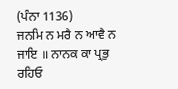(ਪੰਨਾ 1136)
ਜਨਮਿ ਨ ਮਰੈ ਨ ਆਵੈ ਨ ਜਾਇ ॥ ਨਾਨਕ ਕਾ ਪ੍ਰਭੁ ਰਹਿਓ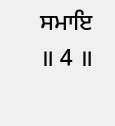ਸਮਾਇ ॥ 4 ॥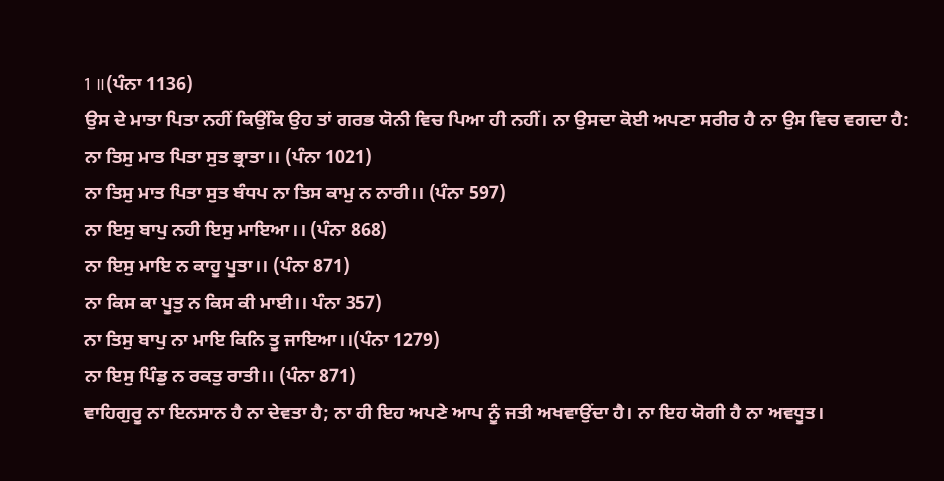1 ॥(ਪੰਨਾ 1136)
ਉਸ ਦੇ ਮਾਤਾ ਪਿਤਾ ਨਹੀਂ ਕਿਉਂਕਿ ਉਹ ਤਾਂ ਗਰਭ ਯੋਨੀ ਵਿਚ ਪਿਆ ਹੀ ਨਹੀਂ। ਨਾ ਉਸਦਾ ਕੋਈ ਅਪਣਾ ਸਰੀਰ ਹੈ ਨਾ ਉਸ ਵਿਚ ਵਗਦਾ ਹੈ:
ਨਾ ਤਿਸੁ ਮਾਤ ਪਿਤਾ ਸੁਤ ਭ੍ਰਾਤਾ।। (ਪੰਨਾ 1021)
ਨਾ ਤਿਸੁ ਮਾਤ ਪਿਤਾ ਸੁਤ ਬੰਧਪ ਨਾ ਤਿਸ ਕਾਮੁ ਨ ਨਾਰੀ।। (ਪੰਨਾ 597)
ਨਾ ਇਸੁ ਬਾਪੁ ਨਹੀ ਇਸੁ ਮਾਇਆ।। (ਪੰਨਾ 868)
ਨਾ ਇਸੁ ਮਾਇ ਨ ਕਾਹੂ ਪੂਤਾ।। (ਪੰਨਾ 871)
ਨਾ ਕਿਸ ਕਾ ਪੂਤੁ ਨ ਕਿਸ ਕੀ ਮਾਈ।। ਪੰਨਾ 357)
ਨਾ ਤਿਸੁ ਬਾਪੁ ਨਾ ਮਾਇ ਕਿਨਿ ਤੂ ਜਾਇਆ।।(ਪੰਨਾ 1279)
ਨਾ ਇਸੁ ਪਿੰਡੁ ਨ ਰਕਤੁ ਰਾਤੀ।। (ਪੰਨਾ 871)
ਵਾਹਿਗੁਰੂ ਨਾ ਇਨਸਾਨ ਹੈ ਨਾ ਦੇਵਤਾ ਹੈ; ਨਾ ਹੀ ਇਹ ਅਪਣੇ ਆਪ ਨੂੰ ਜਤੀ ਅਖਵਾਉਂਦਾ ਹੈ। ਨਾ ਇਹ ਯੋਗੀ ਹੈ ਨਾ ਅਵਧੂਤ।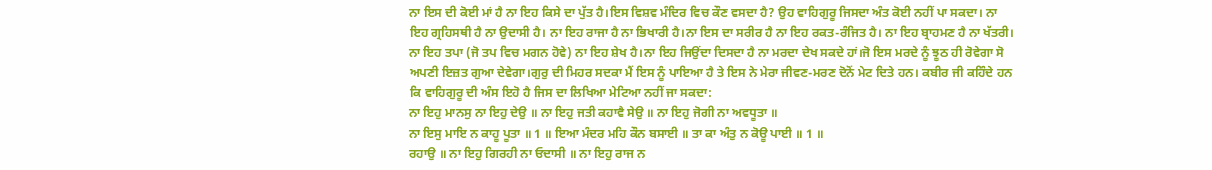ਨਾ ਇਸ ਦੀ ਕੋਈ ਮਾਂ ਹੈ ਨਾ ਇਹ ਕਿਸੇ ਦਾ ਪੁੱਤ ਹੈ।ਇਸ ਵਿਸ਼ਵ ਮੰਦਿਰ ਵਿਚ ਕੌਣ ਵਸਦਾ ਹੈ? ਉਹ ਵਾਹਿਗੁਰੂ ਜਿਸਦਾ ਅੰਤ ਕੋਈ ਨਹੀਂ ਪਾ ਸਕਦਾ। ਨਾ ਇਹ ਗ੍ਰਹਿਸਥੀ ਹੈ ਨਾ ਉਦਾਸੀ ਹੈ। ਨਾ ਇਹ ਰਾਜਾ ਹੈ ਨਾ ਭਿਖਾਰੀ ਹੈ।ਨਾ ਇਸ ਦਾ ਸਰੀਰ ਹੈ ਨਾ ਇਹ ਰਕਤ-ਰੰਜਿਤ ਹੈ। ਨਾ ਇਹ ਬ੍ਰਾਹਮਣ ਹੈ ਨਾ ਖੱਤਰੀ। ਨਾ ਇਹ ਤਪਾ (ਜੋ ਤਪ ਵਿਚ ਮਗਨ ਹੋਵੇ) ਨਾ ਇਹ ਸ਼ੇਖ ਹੈ।ਨਾ ਇਹ ਜਿਉਂਦਾ ਦਿਸਦਾ ਹੈ ਨਾ ਮਰਦਾ ਦੇਖ ਸਕਦੇ ਹਾਂ।ਜੋ ਇਸ ਮਰਦੇ ਨੂੰ ਝੂਠ ਹੀ ਰੋਵੇਗਾ ਸੋ ਅਪਣੀ ਇਜ਼ਤ ਗੁਆ ਦੇਵੇਗਾ।ਗੁਰੁ ਦੀ ਮਿਹਰ ਸਦਕਾ ਮੈਂ ਇਸ ਨੂੰ ਪਾਇਆ ਹੈ ਤੇ ਇਸ ਨੇ ਮੇਰਾ ਜੀਵਣ-ਮਰਣ ਦੋਨੋਂ ਮੇਟ ਦਿਤੇ ਹਨ। ਕਬੀਰ ਜੀ ਕਹਿੰਦੇ ਹਨ ਕਿ ਵਾਹਿਗੁਰੂ ਦੀ ਅੰਸ ਇਹੋ ਹੈ ਜਿਸ ਦਾ ਲਿਖਿਆ ਮੇਟਿਆ ਨਹੀਂ ਜਾ ਸਕਦਾ:
ਨਾ ਇਹੁ ਮਾਨਸੁ ਨਾ ਇਹੁ ਦੇਉ ॥ ਨਾ ਇਹੁ ਜਤੀ ਕਹਾਵੈ ਸੇਉ ॥ ਨਾ ਇਹੁ ਜੋਗੀ ਨਾ ਅਵਧੂਤਾ ॥
ਨਾ ਇਸੁ ਮਾਇ ਨ ਕਾਹੂ ਪੂਤਾ ॥ 1 ॥ ਇਆ ਮੰਦਰ ਮਹਿ ਕੌਨ ਬਸਾਈ ॥ ਤਾ ਕਾ ਅੰਤੁ ਨ ਕੋਊ ਪਾਈ ॥ 1 ॥
ਰਹਾਉ ॥ ਨਾ ਇਹੁ ਗਿਰਹੀ ਨਾ ਓਦਾਸੀ ॥ ਨਾ ਇਹੁ ਰਾਜ ਨ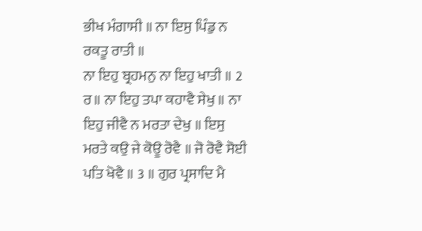ਭੀਖ ਮੰਗਾਸੀ ॥ ਨਾ ਇਸੁ ਪਿੰਡੁ ਨ ਰਕਤੂ ਰਾਤੀ ॥
ਨਾ ਇਹੁ ਬ੍ਰਹਮਨੁ ਨਾ ਇਹੁ ਖਾਤੀ ॥ 2 ਰ॥ ਨਾ ਇਹੁ ਤਪਾ ਕਹਾਵੈ ਸੇਖੁ ॥ ਨਾ ਇਹੁ ਜੀਵੈ ਨ ਮਰਤਾ ਦੇਖੁ ॥ ਇਸੁ
ਮਰਤੇ ਕਉ ਜੇ ਕੋਊ ਰੋਵੈ ॥ ਜੋ ਰੋਵੈ ਸੋਈ ਪਤਿ ਖੋਵੈ ॥ 3 ॥ ਗੁਰ ਪ੍ਰਸਾਦਿ ਮੈ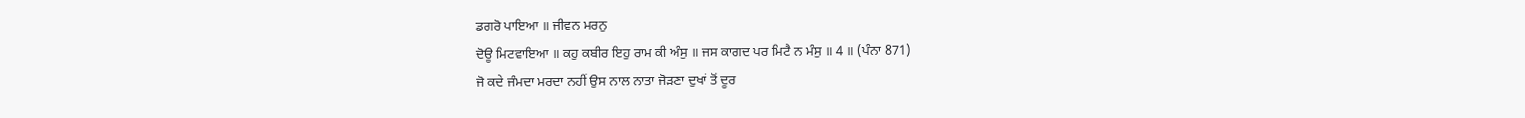ਡਗਰੋ ਪਾਇਆ ॥ ਜੀਵਨ ਮਰਨੁ
ਦੋਊ ਮਿਟਵਾਇਆ ॥ ਕਹੁ ਕਬੀਰ ਇਹੁ ਰਾਮ ਕੀ ਅੰਸੁ ॥ ਜਸ ਕਾਗਦ ਪਰ ਮਿਟੈ ਨ ਮੰਸੁ ॥ 4 ॥ (ਪੰਨਾ 871)
ਜੋ ਕਦੇ ਜੰਮਦਾ ਮਰਦਾ ਨਹੀਂ ਉਸ ਨਾਲ ਨਾਤਾ ਜੋੜਣਾ ਦੁਖਾਂ ਤੋਂ ਦੂਰ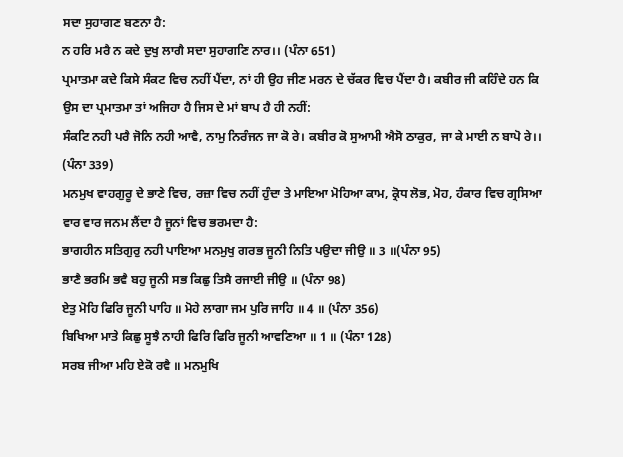ਸਦਾ ਸੁਹਾਗਣ ਬਣਨਾ ਹੈ:
ਨ ਹਰਿ ਮਰੈ ਨ ਕਦੇ ਦੁਖੁ ਲਾਗੈ ਸਦਾ ਸੁਹਾਗਣਿ ਨਾਰ।। (ਪੰਨਾ 651)
ਪ੍ਰਮਾਤਮਾ ਕਦੇ ਕਿਸੇ ਸੰਕਟ ਵਿਚ ਨਹੀਂ ਪੈਂਦਾ, ਨਾਂ ਹੀ ਉਹ ਜੀਣ ਮਰਨ ਦੇ ਚੱਕਰ ਵਿਚ ਪੈਂਦਾ ਹੈ। ਕਬੀਰ ਜੀ ਕਹਿੰਦੇ ਹਨ ਕਿ ਉਸ ਦਾ ਪ੍ਰਮਾਤਮਾ ਤਾਂ ਅਜਿਹਾ ਹੈ ਜਿਸ ਦੇ ਮਾਂ ਬਾਪ ਹੈ ਹੀ ਨਹੀਂ:
ਸੰਕਟਿ ਨਹੀ ਪਰੈ ਜੋਨਿ ਨਹੀ ਆਵੈ, ਨਾਮੁ ਨਿਰੰਜਨ ਜਾ ਕੋ ਰੇ। ਕਬੀਰ ਕੋ ਸੁਆਮੀ ਐਸੋ ਠਾਕੁਰ, ਜਾ ਕੇ ਮਾਈ ਨ ਬਾਪੋ ਰੇ।। (ਪੰਨਾ 339)
ਮਨਮੁਖ ਵਾਹਗੁਰੂ ਦੇ ਭਾਣੇ ਵਿਚ, ਰਜ਼ਾ ਵਿਚ ਨਹੀਂ ਹੁੰਦਾ ਤੇ ਮਾਇਆ ਮੋਹਿਆ ਕਾਮ, ਕ੍ਰੋਧ ਲੋਭ, ਮੋਹ, ਹੰਕਾਰ ਵਿਚ ਗ੍ਰਸਿਆ ਵਾਰ ਵਾਰ ਜਨਮ ਲੈਂਦਾ ਹੈ ਜੂਨਾਂ ਵਿਚ ਭਰਮਦਾ ਹੈ:
ਭਾਗਹੀਨ ਸਤਿਗੁਰੁ ਨਹੀ ਪਾਇਆ ਮਨਮੁਖੁ ਗਰਭ ਜੂਨੀ ਨਿਤਿ ਪਉਦਾ ਜੀਉ ॥ 3 ॥(ਪੰਨਾ 95)
ਭਾਣੈ ਭਰਮਿ ਭਵੈ ਬਹੁ ਜੂਨੀ ਸਭ ਕਿਛੁ ਤਿਸੈ ਰਜਾਈ ਜੀਉ ॥ (ਪੰਨਾ 98)
ਏਤੁ ਮੋਹਿ ਫਿਰਿ ਜੂਨੀ ਪਾਹਿ ॥ ਮੋਹੇ ਲਾਗਾ ਜਮ ਪੁਰਿ ਜਾਹਿ ॥ 4 ॥ (ਪੰਨਾ 356)
ਬਿਖਿਆ ਮਾਤੇ ਕਿਛੁ ਸੂਝੈ ਨਾਹੀ ਫਿਰਿ ਫਿਰਿ ਜੂਨੀ ਆਵਣਿਆ ॥ 1 ॥ (ਪੰਨਾ 128)
ਸਰਬ ਜੀਆ ਮਹਿ ਏਕੋ ਰਵੈ ॥ ਮਨਮੁਖਿ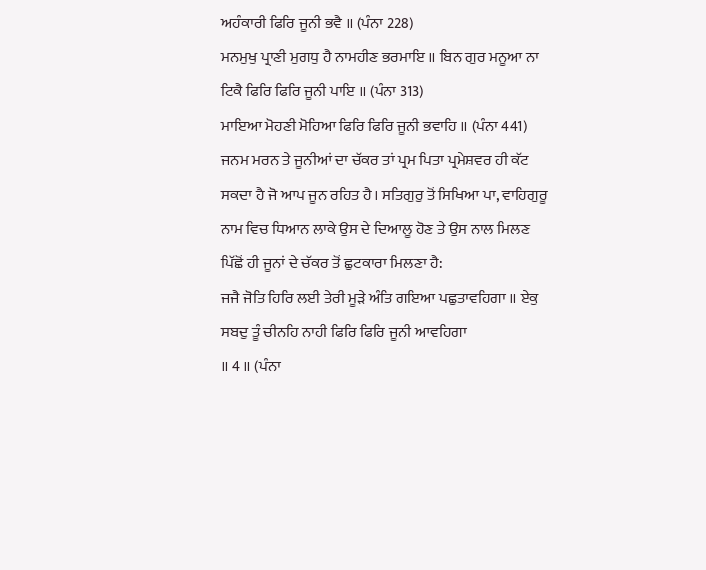ਅਹੰਕਾਰੀ ਫਿਰਿ ਜੂਨੀ ਭਵੈ ॥ (ਪੰਨਾ 228)
ਮਨਮੁਖੁ ਪ੍ਰਾਣੀ ਮੁਗਧੁ ਹੈ ਨਾਮਹੀਣ ਭਰਮਾਇ ॥ ਬਿਨ ਗੁਰ ਮਨੂਆ ਨਾ ਟਿਕੈ ਫਿਰਿ ਫਿਰਿ ਜੂਨੀ ਪਾਇ ॥ (ਪੰਨਾ 313)
ਮਾਇਆ ਮੋਹਣੀ ਮੋਹਿਆ ਫਿਰਿ ਫਿਰਿ ਜੂਨੀ ਭਵਾਹਿ ॥ (ਪੰਨਾ 441)
ਜਨਮ ਮਰਨ ਤੇ ਜੂਨੀਆਂ ਦਾ ਚੱਕਰ ਤਾਂ ਪ੍ਰਮ ਪਿਤਾ ਪ੍ਰਮੇਸ਼ਵਰ ਹੀ ਕੱਟ ਸਕਦਾ ਹੈ ਜੋ ਆਪ ਜੂਨ ਰਹਿਤ ਹੈ। ਸਤਿਗੁਰੁ ਤੋਂ ਸਿਖਿਆ ਪਾ, ਵਾਹਿਗੁਰੂ ਨਾਮ ਵਿਚ ਧਿਆਨ ਲਾਕੇ ਉਸ ਦੇ ਦਿਆਲੂ ਹੋਣ ਤੇ ਉਸ ਨਾਲ ਮਿਲਣ ਪਿੱਛੋਂ ਹੀ ਜੂਨਾਂ ਦੇ ਚੱਕਰ ਤੋਂ ਛੁਟਕਾਰਾ ਮਿਲਣਾ ਹੈ:
ਜਜੈ ਜੋਤਿ ਹਿਰਿ ਲਈ ਤੇਰੀ ਮੂੜੇ ਅੰਤਿ ਗਇਆ ਪਛੁਤਾਵਹਿਗਾ ॥ ਏਕੁ ਸਬਦੁ ਤੂੰ ਚੀਨਹਿ ਨਾਹੀ ਫਿਰਿ ਫਿਰਿ ਜੂਨੀ ਆਵਹਿਗਾ
॥ 4 ॥ (ਪੰਨਾ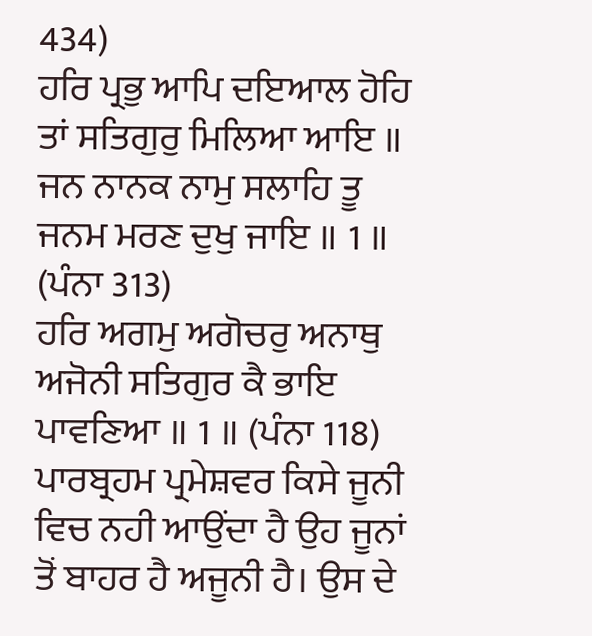434)
ਹਰਿ ਪ੍ਰਭੁ ਆਪਿ ਦਇਆਲ ਹੋਹਿ ਤਾਂ ਸਤਿਗੁਰੁ ਮਿਲਿਆ ਆਇ ॥ ਜਨ ਨਾਨਕ ਨਾਮੁ ਸਲਾਹਿ ਤੂ ਜਨਮ ਮਰਣ ਦੁਖੁ ਜਾਇ ॥ 1 ॥ (ਪੰਨਾ 313)
ਹਰਿ ਅਗਮੁ ਅਗੋਚਰੁ ਅਨਾਥੁ ਅਜੋਨੀ ਸਤਿਗੁਰ ਕੈ ਭਾਇ ਪਾਵਣਿਆ ॥ 1 ॥ (ਪੰਨਾ 118)
ਪਾਰਬ੍ਰਹਮ ਪ੍ਰਮੇਸ਼ਵਰ ਕਿਸੇ ਜੂਨੀ ਵਿਚ ਨਹੀ ਆਉਂਦਾ ਹੈ ਉਹ ਜੂਨਾਂ ਤੋਂ ਬਾਹਰ ਹੈ ਅਜੂਨੀ ਹੈ। ਉਸ ਦੇ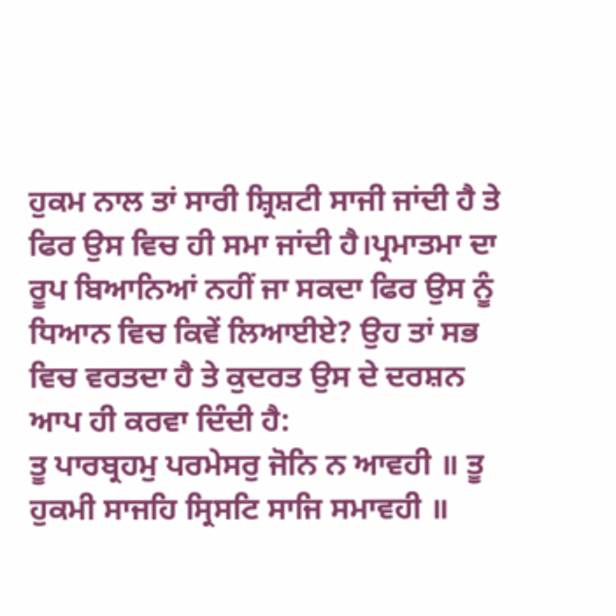ਹੁਕਮ ਨਾਲ ਤਾਂ ਸਾਰੀ ਸ਼੍ਰਿਸ਼ਟੀ ਸਾਜੀ ਜਾਂਦੀ ਹੈ ਤੇ ਫਿਰ ਉਸ ਵਿਚ ਹੀ ਸਮਾ ਜਾਂਦੀ ਹੈ।ਪ੍ਰਮਾਤਮਾ ਦਾ ਰੂਪ ਬਿਆਨਿਆਂ ਨਹੀਂ ਜਾ ਸਕਦਾ ਫਿਰ ਉਸ ਨੂੰ ਧਿਆਨ ਵਿਚ ਕਿਵੇਂ ਲਿਆਈਏ? ਉਹ ਤਾਂ ਸਭ ਵਿਚ ਵਰਤਦਾ ਹੈ ਤੇ ਕੁਦਰਤ ਉਸ ਦੇ ਦਰਸ਼ਨ ਆਪ ਹੀ ਕਰਵਾ ਦਿੰਦੀ ਹੈ:
ਤੂ ਪਾਰਬ੍ਰਹਮੁ ਪਰਮੇਸਰੁ ਜੋਨਿ ਨ ਆਵਹੀ ॥ ਤੂ ਹੁਕਮੀ ਸਾਜਹਿ ਸ੍ਰਿਸਟਿ ਸਾਜਿ ਸਮਾਵਹੀ ॥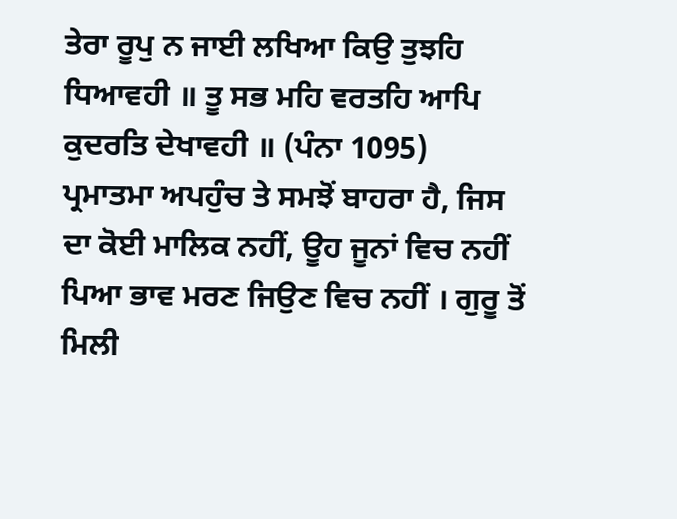ਤੇਰਾ ਰੂਪੁ ਨ ਜਾਈ ਲਖਿਆ ਕਿਉ ਤੁਝਹਿ ਧਿਆਵਹੀ ॥ ਤੂ ਸਭ ਮਹਿ ਵਰਤਹਿ ਆਪਿ ਕੁਦਰਤਿ ਦੇਖਾਵਹੀ ॥ (ਪੰਨਾ 1095)
ਪ੍ਰਮਾਤਮਾ ਅਪਹੁੰਚ ਤੇ ਸਮਝੋਂ ਬਾਹਰਾ ਹੈ, ਜਿਸ ਦਾ ਕੋਈ ਮਾਲਿਕ ਨਹੀਂ, ਊਹ ਜੂਨਾਂ ਵਿਚ ਨਹੀਂ ਪਿਆ ਭਾਵ ਮਰਣ ਜਿਉਣ ਵਿਚ ਨਹੀਂ । ਗੁਰੂ ਤੋਂ ਮਿਲੀ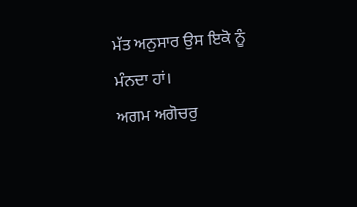ਮੱਤ ਅਨੁਸਾਰ ਉਸ ਇਕੋ ਨੂੰ ਮੰਨਦਾ ਹਾਂ।
ਅਗਮ ਅਗੋਚਰੁ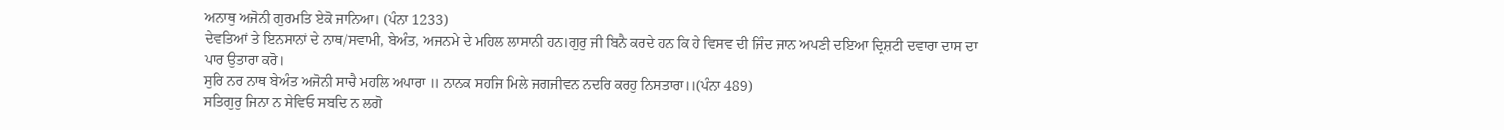ਅਨਾਥੁ ਅਜੋਨੀ ਗੁਰਮਤਿ ਏਕੋ ਜਾਨਿਆ। (ਪੰਨਾ 1233)
ਦੇਵਤਿਆਂ ਤੇ ਇਨਸਾਨਾਂ ਦੇ ਨਾਥ/ਸਵਾਮੀ, ਬੇਅੰਤ, ਅਜਨਮੇ ਦੇ ਮਹਿਲ ਲਾਸਾਨੀ ਹਨ।ਗੁਰੁ ਜੀ ਬਿਨੈ ਕਰਦੇ ਹਨ ਕਿ ਹੇ ਵਿਸਵ ਦੀ ਜਿੰਦ ਜਾਨ ਅਪਣੀ ਦਇਆ ਦ੍ਰਿਸ਼ਟੀ ਦਵਾਰਾ ਦਾਸ ਦਾ ਪਾਰ ਉਤਾਰਾ ਕਰੋ।
ਸੁਰਿ ਨਰ ਨਾਥ ਬੇਅੰਤ ਅਜੋਨੀ ਸਾਚੈ ਮਹਲਿ ਅਪਾਰਾ ॥ ਨਾਨਕ ਸਹਜਿ ਮਿਲੇ ਜਗਜੀਵਨ ਨਦਰਿ ਕਰਹੁ ਨਿਸਤਾਰਾ।।(ਪੰਨਾ 489)
ਸਤਿਗੁਰੁ ਜਿਨਾ ਨ ਸੇਵਿਓ ਸਬਦਿ ਨ ਲਗੋ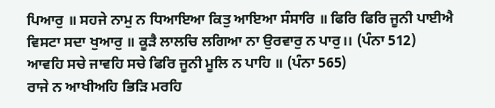ਪਿਆਰੁ ॥ ਸਹਜੇ ਨਾਮੁ ਨ ਧਿਆਇਆ ਕਿਤੁ ਆਇਆ ਸੰਸਾਰਿ ॥ ਫਿਰਿ ਫਿਰਿ ਜੂਨੀ ਪਾਈਐ ਵਿਸਟਾ ਸਦਾ ਖੁਆਰੁ ॥ ਕੂੜੈ ਲਾਲਚਿ ਲਗਿਆ ਨਾ ਉਰਵਾਰੁ ਨ ਪਾਰੁ।। (ਪੰਨਾ 512)
ਆਵਹਿ ਸਚੇ ਜਾਵਹਿ ਸਚੇ ਫਿਰਿ ਜੂਨੀ ਮੂਲਿ ਨ ਪਾਹਿ ॥ (ਪੰਨਾ 565)
ਰਾਜੇ ਨ ਆਖੀਅਹਿ ਭਿੜਿ ਮਰਹਿ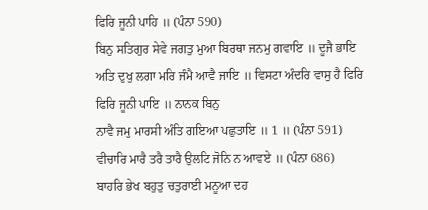ਫਿਰਿ ਜੂਨੀ ਪਾਹਿ ॥ (ਪੰਨਾ 590)
ਬਿਨੁ ਸਤਿਗੁਰ ਸੇਵੇ ਜਗਤੁ ਮੁਆ ਬਿਰਥਾ ਜਨਮੁ ਗਵਾਇ ॥ ਦੂਜੈ ਭਾਇ
ਅਤਿ ਦੁਖੁ ਲਗਾ ਮਰਿ ਜੰਮੈ ਆਵੈ ਜਾਇ ॥ ਵਿਸਟਾ ਅੰਦਰਿ ਵਾਸੁ ਹੈ ਫਿਰਿ ਫਿਰਿ ਜੂਨੀ ਪਾਇ ॥ ਨਾਨਕ ਬਿਨੁ
ਨਾਵੈ ਜਮੁ ਮਾਰਸੀ ਅੰਤਿ ਗਇਆ ਪਛੁਤਾਇ ॥ 1 ॥ (ਪੰਨਾ 591)
ਵੀਚਾਰਿ ਮਾਰੈ ਤਰੈ ਤਾਰੈ ਉਲਟਿ ਜੋਨਿ ਨ ਆਵਏ ॥ (ਪੰਨਾ 686)
ਬਾਹਰਿ ਭੇਖ ਬਹੁਤੁ ਚਤੁਰਾਈ ਮਨੂਆ ਦਹ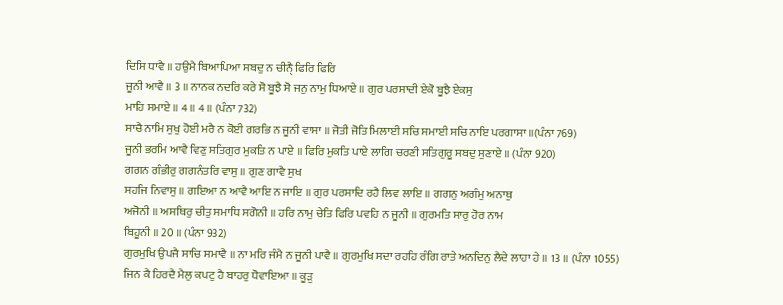ਦਿਸਿ ਧਾਵੈ ॥ ਹਉਮੈ ਬਿਆਪਿਆ ਸਬਦੁ ਨ ਚੀਨੑੈ ਫਿਰਿ ਫਿਰਿ
ਜੂਨੀ ਆਵੈ ॥ 3 ॥ ਨਾਨਕ ਨਦਰਿ ਕਰੇ ਸੋ ਬੂਝੈ ਸੋ ਜਨੁ ਨਾਮੁ ਧਿਆਏ ॥ ਗੁਰ ਪਰਸਾਦੀ ਏਕੋ ਬੂਝੈ ਏਕਸੁ
ਮਾਹਿ ਸਮਾਏ ॥ 4 ॥ 4 ॥ (ਪੰਨਾ 732)
ਸਾਚੈ ਨਾਮਿ ਸੁਖੁ ਹੋਈ ਮਰੈ ਨ ਕੋਈ ਗਰਭਿ ਨ ਜੂਨੀ ਵਾਸਾ ॥ ਜੋਤੀ ਜੋਤਿ ਮਿਲਾਈ ਸਚਿ ਸਮਾਈ ਸਚਿ ਨਾਇ ਪਰਗਾਸਾ ॥(ਪੰਨਾ 769)
ਜੂਨੀ ਭਰਮਿ ਆਵੈ ਵਿਣੁ ਸਤਿਗੁਰ ਮੁਕਤਿ ਨ ਪਾਏ ॥ ਫਿਰਿ ਮੁਕਤਿ ਪਾਏ ਲਾਗਿ ਚਰਣੀ ਸਤਿਗੁਰੂ ਸਬਦੁ ਸੁਣਾਏ ॥ (ਪੰਨਾ 920)
ਗਗਨ ਗੰਭੀਰੁ ਗਗਨੰਤਰਿ ਵਾਸੁ ॥ ਗੁਣ ਗਾਵੈ ਸੁਖ
ਸਹਜਿ ਨਿਵਾਸੁ ॥ ਗਇਆ ਨ ਆਵੈ ਆਇ ਨ ਜਾਇ ॥ ਗੁਰ ਪਰਸਾਦਿ ਰਹੈ ਲਿਵ ਲਾਇ ॥ ਗਗਨੁ ਅਗੰਮੁ ਅਨਾਥੁ
ਅਜੋਨੀ ॥ ਅਸਥਿਰੁ ਚੀਤੁ ਸਮਾਧਿ ਸਗੋਨੀ ॥ ਹਰਿ ਨਾਮੁ ਚੇਤਿ ਫਿਰਿ ਪਵਹਿ ਨ ਜੂਨੀ ॥ ਗੁਰਮਤਿ ਸਾਰੁ ਹੋਰ ਨਾਮ
ਬਿਹੂਨੀ ॥ 20 ॥ (ਪੰਨਾ 932)
ਗੁਰਮੁਖਿ ਉਪਜੈ ਸਾਚਿ ਸਮਾਵੈ ॥ ਨਾ ਮਰਿ ਜੰਮੈ ਨ ਜੂਨੀ ਪਾਵੈ ॥ ਗੁਰਮੁਖਿ ਸਦਾ ਰਹਹਿ ਰੰਗਿ ਰਾਤੇ ਅਨਦਿਨੁ ਲੈਦੇ ਲਾਹਾ ਹੇ ॥ 13 ॥ (ਪੰਨਾ 1055)
ਜਿਨ ਕੈ ਹਿਰਦੈ ਮੈਲੁ ਕਪਟੁ ਹੈ ਬਾਹਰੁ ਧੋਵਾਇਆ ॥ ਕੂੜੁ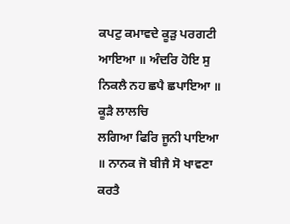ਕਪਟੁ ਕਮਾਵਦੇ ਕੂੜੁ ਪਰਗਟੀ ਆਇਆ ॥ ਅੰਦਰਿ ਹੋਇ ਸੁ ਨਿਕਲੈ ਨਹ ਛਪੈ ਛਪਾਇਆ ॥ ਕੂੜੈ ਲਾਲਚਿ
ਲਗਿਆ ਫਿਰਿ ਜੂਨੀ ਪਾਇਆ ॥ ਨਾਨਕ ਜੋ ਬੀਜੈ ਸੋ ਖਾਵਣਾ ਕਰਤੈ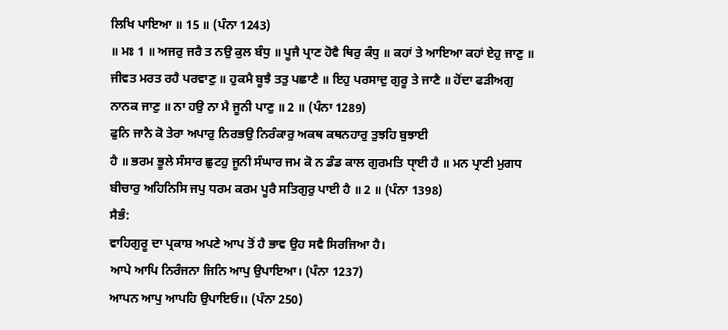ਲਿਖਿ ਪਾਇਆ ॥ 15 ॥ (ਪੰਨਾ 1243)
॥ ਮਃ 1 ॥ ਅਜਰੁ ਜਰੈ ਤ ਨਉ ਕੁਲ ਬੰਧੁ ॥ ਪੂਜੈ ਪ੍ਰਾਣ ਹੋਵੈ ਥਿਰੁ ਕੰਧੁ ॥ ਕਹਾਂ ਤੇ ਆਇਆ ਕਹਾਂ ਏਹੁ ਜਾਣੁ ॥
ਜੀਵਤ ਮਰਤ ਰਹੈ ਪਰਵਾਣੁ ॥ ਹੁਕਮੈ ਬੂਝੈ ਤਤੁ ਪਛਾਣੈ ॥ ਇਹੁ ਪਰਸਾਦੁ ਗੁਰੂ ਤੇ ਜਾਣੈ ॥ ਹੋਂਦਾ ਫੜੀਅਗੁ
ਨਾਨਕ ਜਾਣੁ ॥ ਨਾ ਹਉ ਨਾ ਮੈ ਜੂਨੀ ਪਾਣੁ ॥ 2 ॥ (ਪੰਨਾ 1289)
ਫੁਨਿ ਜਾਨੈ ਕੋ ਤੇਰਾ ਅਪਾਰੁ ਨਿਰਭਉ ਨਿਰੰਕਾਰੁ ਅਕਥ ਕਥਨਹਾਰੁ ਤੁਝਹਿ ਬੁਝਾਈ
ਹੈ ॥ ਭਰਮ ਭੂਲੇ ਸੰਸਾਰ ਛੁਟਹੁ ਜੂਨੀ ਸੰਘਾਰ ਜਮ ਕੋ ਨ ਡੰਡ ਕਾਲ ਗੁਰਮਤਿ ਧੑਾਈ ਹੈ ॥ ਮਨ ਪ੍ਰਾਣੀ ਮੁਗਧ
ਬੀਚਾਰੁ ਅਹਿਨਿਸਿ ਜਪੁ ਧਰਮ ਕਰਮ ਪੂਰੈ ਸਤਿਗੁਰੁ ਪਾਈ ਹੈ ॥ 2 ॥ (ਪੰਨਾ 1398)
ਸੈਭੰ:
ਵਾਹਿਗੁਰੂ ਦਾ ਪ੍ਰਕਾਸ਼ ਅਪਣੇ ਆਪ ਤੋਂ ਹੈ ਭਾਵ ਉਹ ਸਵੈ ਸਿਰਜਿਆ ਹੈ।
ਆਪੇ ਆਪਿ ਨਿਰੰਜਨਾ ਜਿਨਿ ਆਪੁ ਉਪਾਇਆ। (ਪੰਨਾ 1237)
ਆਪਨ ਆਪੁ ਆਪਹਿ ਉਪਾਇਓ।। (ਪੰਨਾ 250)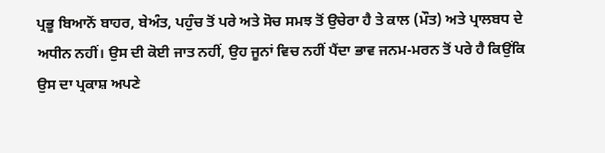ਪ੍ਰਭੂ ਬਿਆਨੋਂ ਬਾਹਰ, ਬੇਅੰਤ, ਪਹੁੰਚ ਤੋਂ ਪਰੇ ਅਤੇ ਸੋਚ ਸਮਝ ਤੋਂ ਉਚੇਰਾ ਹੈ ਤੇ ਕਾਲ (ਮੌਤ) ਅਤੇ ਪ੍ਰਾਲਬਧ ਦੇ ਅਧੀਨ ਨਹੀਂ। ਉਸ ਦੀ ਕੋਈ ਜਾਤ ਨਹੀਂ, ਉਹ ਜੂਨਾਂ ਵਿਚ ਨਹੀਂ ਪੈਂਦਾ ਭਾਵ ਜਨਮ-ਮਰਨ ਤੋਂ ਪਰੇ ਹੈ ਕਿਉਂਕਿ ਉਸ ਦਾ ਪ੍ਰਕਾਸ਼ ਅਪਣੇ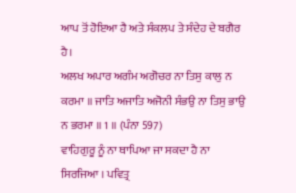ਆਪ ਤੋਂ ਹੋਇਆ ਹੈ ਅਤੇ ਸੰਕਲਪ ਤੇ ਸੰਦੇਹ ਦੇ ਬਗੈਰ ਹੈ।
ਅਲਖ ਅਪਾਰ ਅਗੰਮ ਅਗੋਚਰ ਨਾ ਤਿਸੁ ਕਾਲੁ ਨ ਕਰਮਾ ॥ ਜਾਤਿ ਅਜਾਤਿ ਅਜੋਨੀ ਸੰਭਉ ਨਾ ਤਿਸੁ ਭਾਉ ਨ ਭਰਮਾ ॥ 1 ॥ (ਪੰਨਾ 597)
ਵਾਹਿਗੁਰੂ ਨੂੰ ਨਾ ਥਾਪਿਆ ਜਾ ਸਕਦਾ ਹੈ ਨਾ ਸਿਰਜਿਆ । ਪਵਿਤ੍ਰ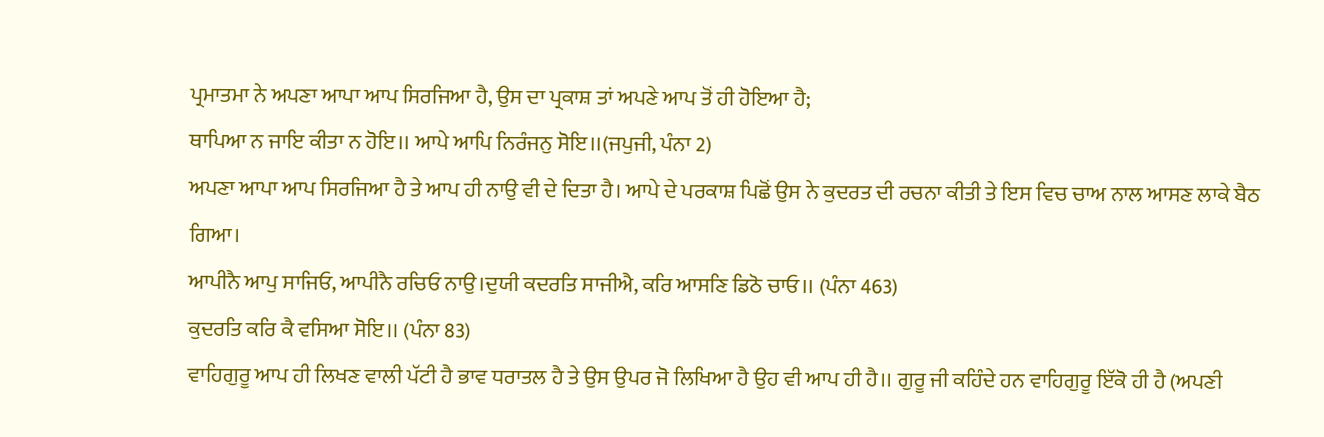ਪ੍ਰਮਾਤਮਾ ਨੇ ਅਪਣਾ ਆਪਾ ਆਪ ਸਿਰਜਿਆ ਹੈ, ਉਸ ਦਾ ਪ੍ਰਕਾਸ਼ ਤਾਂ ਅਪਣੇ ਆਪ ਤੋਂ ਹੀ ਹੋਇਆ ਹੈ;
ਥਾਪਿਆ ਨ ਜਾਇ ਕੀਤਾ ਨ ਹੋਇ।। ਆਪੇ ਆਪਿ ਨਿਰੰਜਨੁ ਸੋਇ।।(ਜਪੁਜੀ, ਪੰਨਾ 2)
ਅਪਣਾ ਆਪਾ ਆਪ ਸਿਰਜਿਆ ਹੈ ਤੇ ਆਪ ਹੀ ਨਾਉ ਵੀ ਦੇ ਦਿਤਾ ਹੈ। ਆਪੇ ਦੇ ਪਰਕਾਸ਼ ਪਿਛੋਂ ਉਸ ਨੇ ਕੁਦਰਤ ਦੀ ਰਚਨਾ ਕੀਤੀ ਤੇ ਇਸ ਵਿਚ ਚਾਅ ਨਾਲ ਆਸਣ ਲਾਕੇ ਬੈਠ ਗਿਆ।
ਆਪੀਨੈ ਆਪੁ ਸਾਜਿਓ, ਆਪੀਨੈ ਰਚਿਓ ਨਾਉ।ਦੁਯੀ ਕਦਰਤਿ ਸਾਜੀਐ, ਕਰਿ ਆਸਣਿ ਡਿਠੋ ਚਾਓ।। (ਪੰਨਾ 463)
ਕੁਦਰਤਿ ਕਰਿ ਕੈ ਵਸਿਆ ਸੋਇ।। (ਪੰਨਾ 83)
ਵਾਹਿਗੁਰੂ ਆਪ ਹੀ ਲਿਖਣ ਵਾਲੀ ਪੱਟੀ ਹੈ ਭਾਵ ਧਰਾਤਲ ਹੈ ਤੇ ਉਸ ਉਪਰ ਜੋ ਲਿਖਿਆ ਹੈ ਉਹ ਵੀ ਆਪ ਹੀ ਹੈ।। ਗੁਰੂ ਜੀ ਕਹਿੰਦੇ ਹਨ ਵਾਹਿਗੁਰੂ ਇੱਕੋ ਹੀ ਹੈ (ਅਪਣੀ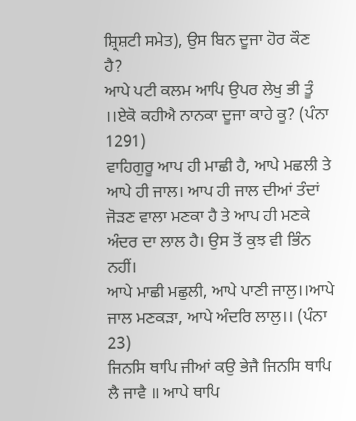ਸ਼੍ਰਿਸ਼ਟੀ ਸਮੇਤ), ਉਸ ਬਿਨ ਦੂਜਾ ਹੋਰ ਕੌਣ ਹੈ?
ਆਪੇ ਪਟੀ ਕਲਮ ਆਪਿ ਉਪਰ ਲੇਖੁ ਭੀ ਤੂੰ ।।ਏਕੋ ਕਹੀਐ ਨਾਨਕਾ ਦੂਜਾ ਕਾਹੇ ਕੂ? (ਪੰਨਾ 1291)
ਵਾਹਿਗੁਰੂ ਆਪ ਹੀ ਮਾਛੀ ਹੈ, ਆਪੇ ਮਛਲੀ ਤੇ ਆਪੇ ਹੀ ਜਾਲ। ਆਪ ਹੀ ਜਾਲ ਦੀਆਂ ਤੰਦਾਂ ਜੋੜਣ ਵਾਲਾ ਮਣਕਾ ਹੈ ਤੇ ਆਪ ਹੀ ਮਣਕੇ ਅੰਦਰ ਦਾ ਲਾਲ ਹੈ। ਉਸ ਤੋਂ ਕੁਝ ਵੀ ਭਿੰਨ ਨਹੀਂ।
ਆਪੇ ਮਾਛੀ ਮਛੁਲੀ, ਆਪੇ ਪਾਣੀ ਜਾਲੁ।।ਆਪੇ ਜਾਲ ਮਣਕੜਾ, ਆਪੇ ਅੰਦਰਿ ਲਾਲੁ।। (ਪੰਨਾ 23)
ਜਿਨਸਿ ਥਾਪਿ ਜੀਆਂ ਕਉ ਭੇਜੈ ਜਿਨਸਿ ਥਾਪਿ ਲੈ ਜਾਵੈ ॥ ਆਪੇ ਥਾਪਿ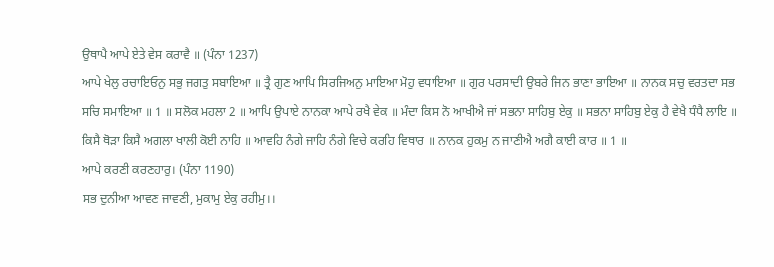ਉਥਾਪੈ ਆਪੇ ਏਤੇ ਵੇਸ ਕਰਾਵੈ ॥ (ਪੰਨਾ 1237)
ਆਪੇ ਖੇਲੁ ਰਚਾਇਓਨੁ ਸਭੁ ਜਗਤੁ ਸਬਾਇਆ ॥ ਤ੍ਰੈ ਗੁਣ ਆਪਿ ਸਿਰਜਿਅਨੁ ਮਾਇਆ ਮੋਹੁ ਵਧਾਇਆ ॥ ਗੁਰ ਪਰਸਾਦੀ ਉਬਰੇ ਜਿਨ ਭਾਣਾ ਭਾਇਆ ॥ ਨਾਨਕ ਸਚੁ ਵਰਤਦਾ ਸਭ ਸਚਿ ਸਮਾਇਆ ॥ 1 ॥ ਸਲੋਕ ਮਹਲਾ 2 ॥ ਆਪਿ ਉਪਾਏ ਨਾਨਕਾ ਆਪੇ ਰਖੈ ਵੇਕ ॥ ਮੰਦਾ ਕਿਸ ਨੋ ਆਖੀਐ ਜਾਂ ਸਭਨਾ ਸਾਹਿਬੁ ਏਕੁ ॥ ਸਭਨਾ ਸਾਹਿਬੁ ਏਕੁ ਹੈ ਵੇਖੈ ਧੰਧੈ ਲਾਇ ॥ ਕਿਸੈ ਥੋੜਾ ਕਿਸੈ ਅਗਲਾ ਖਾਲੀ ਕੋਈ ਨਾਹਿ ॥ ਆਵਹਿ ਨੰਗੇ ਜਾਹਿ ਨੰਗੇ ਵਿਚੇ ਕਰਹਿ ਵਿਥਾਰ ॥ ਨਾਨਕ ਹੁਕਮੁ ਨ ਜਾਣੀਐ ਅਗੈ ਕਾਈ ਕਾਰ ॥ 1 ॥
ਆਪੇ ਕਰਣੀ ਕਰਣਹਾਰੁ। (ਪੰਨਾ 1190)
ਸਭ ਦੁਨੀਆ ਆਵਣ ਜਾਵਣੀ, ਮੁਕਾਮੁ ਏਕੁ ਰਹੀਮੁ।।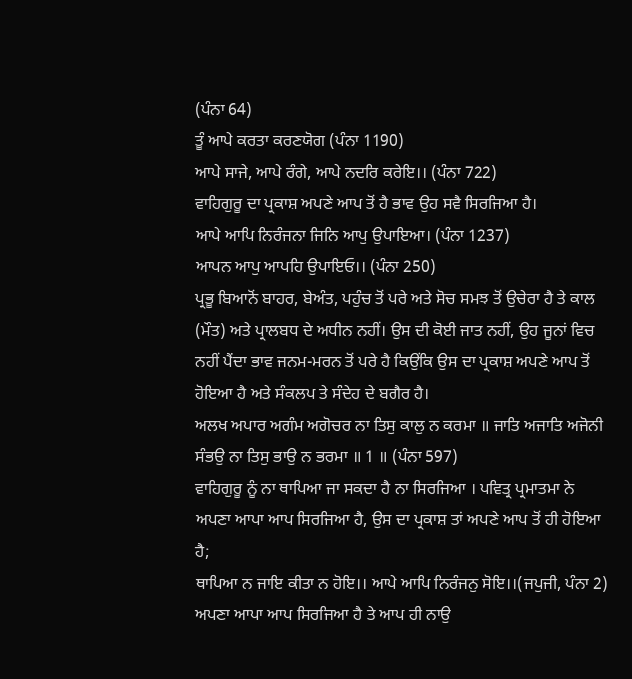(ਪੰਨਾ 64)
ਤੂੰ ਆਪੇ ਕਰਤਾ ਕਰਣਯੋਗ (ਪੰਨਾ 1190)
ਆਪੇ ਸਾਜੇ, ਆਪੇ ਰੰਗੇ, ਆਪੇ ਨਦਰਿ ਕਰੇਇ।। (ਪੰਨਾ 722)
ਵਾਹਿਗੁਰੂ ਦਾ ਪ੍ਰਕਾਸ਼ ਅਪਣੇ ਆਪ ਤੋਂ ਹੈ ਭਾਵ ਉਹ ਸਵੈ ਸਿਰਜਿਆ ਹੈ।
ਆਪੇ ਆਪਿ ਨਿਰੰਜਨਾ ਜਿਨਿ ਆਪੁ ਉਪਾਇਆ। (ਪੰਨਾ 1237)
ਆਪਨ ਆਪੁ ਆਪਹਿ ਉਪਾਇਓ।। (ਪੰਨਾ 250)
ਪ੍ਰਭੂ ਬਿਆਨੋਂ ਬਾਹਰ, ਬੇਅੰਤ, ਪਹੁੰਚ ਤੋਂ ਪਰੇ ਅਤੇ ਸੋਚ ਸਮਝ ਤੋਂ ਉਚੇਰਾ ਹੈ ਤੇ ਕਾਲ (ਮੌਤ) ਅਤੇ ਪ੍ਰਾਲਬਧ ਦੇ ਅਧੀਨ ਨਹੀਂ। ਉਸ ਦੀ ਕੋਈ ਜਾਤ ਨਹੀਂ, ਉਹ ਜੂਨਾਂ ਵਿਚ ਨਹੀਂ ਪੈਂਦਾ ਭਾਵ ਜਨਮ-ਮਰਨ ਤੋਂ ਪਰੇ ਹੈ ਕਿਉਂਕਿ ਉਸ ਦਾ ਪ੍ਰਕਾਸ਼ ਅਪਣੇ ਆਪ ਤੋਂ ਹੋਇਆ ਹੈ ਅਤੇ ਸੰਕਲਪ ਤੇ ਸੰਦੇਹ ਦੇ ਬਗੈਰ ਹੈ।
ਅਲਖ ਅਪਾਰ ਅਗੰਮ ਅਗੋਚਰ ਨਾ ਤਿਸੁ ਕਾਲੁ ਨ ਕਰਮਾ ॥ ਜਾਤਿ ਅਜਾਤਿ ਅਜੋਨੀ ਸੰਭਉ ਨਾ ਤਿਸੁ ਭਾਉ ਨ ਭਰਮਾ ॥ 1 ॥ (ਪੰਨਾ 597)
ਵਾਹਿਗੁਰੂ ਨੂੰ ਨਾ ਥਾਪਿਆ ਜਾ ਸਕਦਾ ਹੈ ਨਾ ਸਿਰਜਿਆ । ਪਵਿਤ੍ਰ ਪ੍ਰਮਾਤਮਾ ਨੇ ਅਪਣਾ ਆਪਾ ਆਪ ਸਿਰਜਿਆ ਹੈ, ਉਸ ਦਾ ਪ੍ਰਕਾਸ਼ ਤਾਂ ਅਪਣੇ ਆਪ ਤੋਂ ਹੀ ਹੋਇਆ ਹੈ;
ਥਾਪਿਆ ਨ ਜਾਇ ਕੀਤਾ ਨ ਹੋਇ।। ਆਪੇ ਆਪਿ ਨਿਰੰਜਨੁ ਸੋਇ।।(ਜਪੁਜੀ, ਪੰਨਾ 2)
ਅਪਣਾ ਆਪਾ ਆਪ ਸਿਰਜਿਆ ਹੈ ਤੇ ਆਪ ਹੀ ਨਾਉ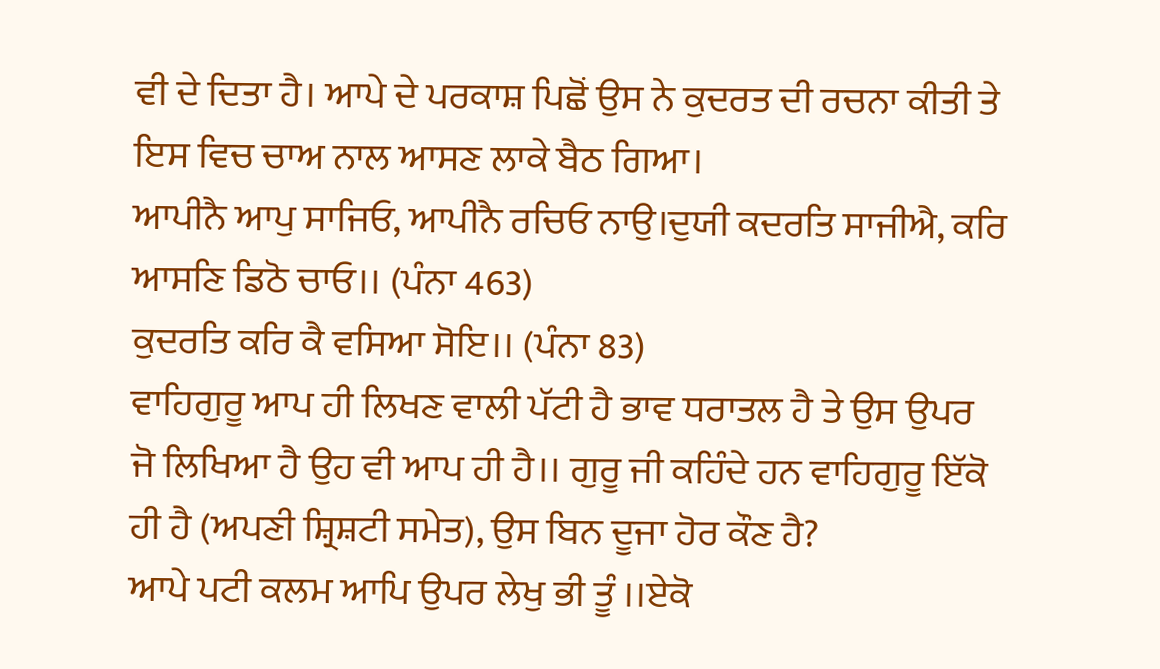ਵੀ ਦੇ ਦਿਤਾ ਹੈ। ਆਪੇ ਦੇ ਪਰਕਾਸ਼ ਪਿਛੋਂ ਉਸ ਨੇ ਕੁਦਰਤ ਦੀ ਰਚਨਾ ਕੀਤੀ ਤੇ ਇਸ ਵਿਚ ਚਾਅ ਨਾਲ ਆਸਣ ਲਾਕੇ ਬੈਠ ਗਿਆ।
ਆਪੀਨੈ ਆਪੁ ਸਾਜਿਓ, ਆਪੀਨੈ ਰਚਿਓ ਨਾਉ।ਦੁਯੀ ਕਦਰਤਿ ਸਾਜੀਐ, ਕਰਿ ਆਸਣਿ ਡਿਠੋ ਚਾਓ।। (ਪੰਨਾ 463)
ਕੁਦਰਤਿ ਕਰਿ ਕੈ ਵਸਿਆ ਸੋਇ।। (ਪੰਨਾ 83)
ਵਾਹਿਗੁਰੂ ਆਪ ਹੀ ਲਿਖਣ ਵਾਲੀ ਪੱਟੀ ਹੈ ਭਾਵ ਧਰਾਤਲ ਹੈ ਤੇ ਉਸ ਉਪਰ ਜੋ ਲਿਖਿਆ ਹੈ ਉਹ ਵੀ ਆਪ ਹੀ ਹੈ।। ਗੁਰੂ ਜੀ ਕਹਿੰਦੇ ਹਨ ਵਾਹਿਗੁਰੂ ਇੱਕੋ ਹੀ ਹੈ (ਅਪਣੀ ਸ਼੍ਰਿਸ਼ਟੀ ਸਮੇਤ), ਉਸ ਬਿਨ ਦੂਜਾ ਹੋਰ ਕੌਣ ਹੈ?
ਆਪੇ ਪਟੀ ਕਲਮ ਆਪਿ ਉਪਰ ਲੇਖੁ ਭੀ ਤੂੰ ।।ਏਕੋ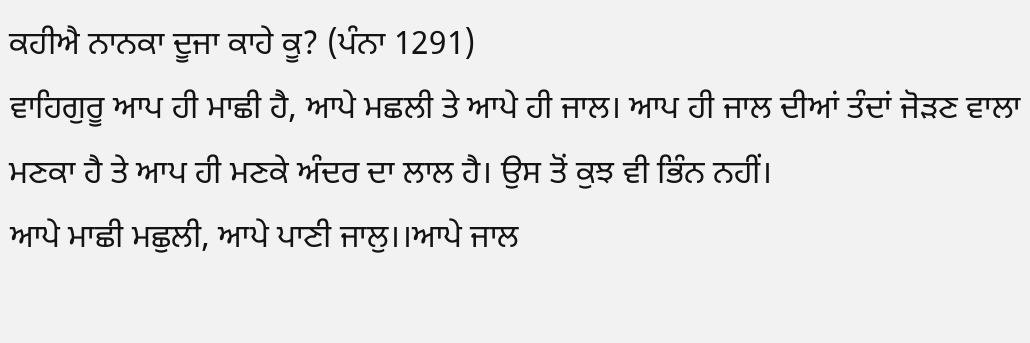ਕਹੀਐ ਨਾਨਕਾ ਦੂਜਾ ਕਾਹੇ ਕੂ? (ਪੰਨਾ 1291)
ਵਾਹਿਗੁਰੂ ਆਪ ਹੀ ਮਾਛੀ ਹੈ, ਆਪੇ ਮਛਲੀ ਤੇ ਆਪੇ ਹੀ ਜਾਲ। ਆਪ ਹੀ ਜਾਲ ਦੀਆਂ ਤੰਦਾਂ ਜੋੜਣ ਵਾਲਾ ਮਣਕਾ ਹੈ ਤੇ ਆਪ ਹੀ ਮਣਕੇ ਅੰਦਰ ਦਾ ਲਾਲ ਹੈ। ਉਸ ਤੋਂ ਕੁਝ ਵੀ ਭਿੰਨ ਨਹੀਂ।
ਆਪੇ ਮਾਛੀ ਮਛੁਲੀ, ਆਪੇ ਪਾਣੀ ਜਾਲੁ।।ਆਪੇ ਜਾਲ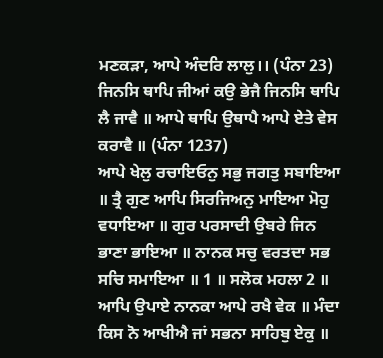ਮਣਕੜਾ, ਆਪੇ ਅੰਦਰਿ ਲਾਲੁ।। (ਪੰਨਾ 23)
ਜਿਨਸਿ ਥਾਪਿ ਜੀਆਂ ਕਉ ਭੇਜੈ ਜਿਨਸਿ ਥਾਪਿ ਲੈ ਜਾਵੈ ॥ ਆਪੇ ਥਾਪਿ ਉਥਾਪੈ ਆਪੇ ਏਤੇ ਵੇਸ ਕਰਾਵੈ ॥ (ਪੰਨਾ 1237)
ਆਪੇ ਖੇਲੁ ਰਚਾਇਓਨੁ ਸਭੁ ਜਗਤੁ ਸਬਾਇਆ ॥ ਤ੍ਰੈ ਗੁਣ ਆਪਿ ਸਿਰਜਿਅਨੁ ਮਾਇਆ ਮੋਹੁ ਵਧਾਇਆ ॥ ਗੁਰ ਪਰਸਾਦੀ ਉਬਰੇ ਜਿਨ ਭਾਣਾ ਭਾਇਆ ॥ ਨਾਨਕ ਸਚੁ ਵਰਤਦਾ ਸਭ ਸਚਿ ਸਮਾਇਆ ॥ 1 ॥ ਸਲੋਕ ਮਹਲਾ 2 ॥ ਆਪਿ ਉਪਾਏ ਨਾਨਕਾ ਆਪੇ ਰਖੈ ਵੇਕ ॥ ਮੰਦਾ ਕਿਸ ਨੋ ਆਖੀਐ ਜਾਂ ਸਭਨਾ ਸਾਹਿਬੁ ਏਕੁ ॥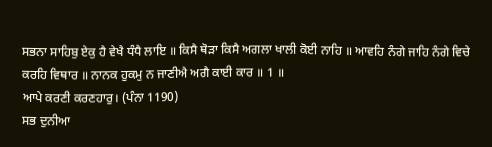ਸਭਨਾ ਸਾਹਿਬੁ ਏਕੁ ਹੈ ਵੇਖੈ ਧੰਧੈ ਲਾਇ ॥ ਕਿਸੈ ਥੋੜਾ ਕਿਸੈ ਅਗਲਾ ਖਾਲੀ ਕੋਈ ਨਾਹਿ ॥ ਆਵਹਿ ਨੰਗੇ ਜਾਹਿ ਨੰਗੇ ਵਿਚੇ ਕਰਹਿ ਵਿਥਾਰ ॥ ਨਾਨਕ ਹੁਕਮੁ ਨ ਜਾਣੀਐ ਅਗੈ ਕਾਈ ਕਾਰ ॥ 1 ॥
ਆਪੇ ਕਰਣੀ ਕਰਣਹਾਰੁ। (ਪੰਨਾ 1190)
ਸਭ ਦੁਨੀਆ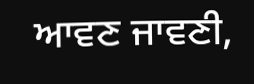ਆਵਣ ਜਾਵਣੀ,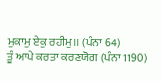ਮੁਕਾਮੁ ਏਕੁ ਰਹੀਮੁ।। (ਪੰਨਾ 64)
ਤੂੰ ਆਪੇ ਕਰਤਾ ਕਰਣਯੋਗ (ਪੰਨਾ 1190)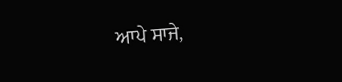ਆਪੇ ਸਾਜੇ,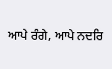ਆਪੇ ਰੰਗੇ, ਆਪੇ ਨਦਰਿ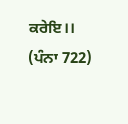ਕਰੇਇ।। (ਪੰਨਾ 722)